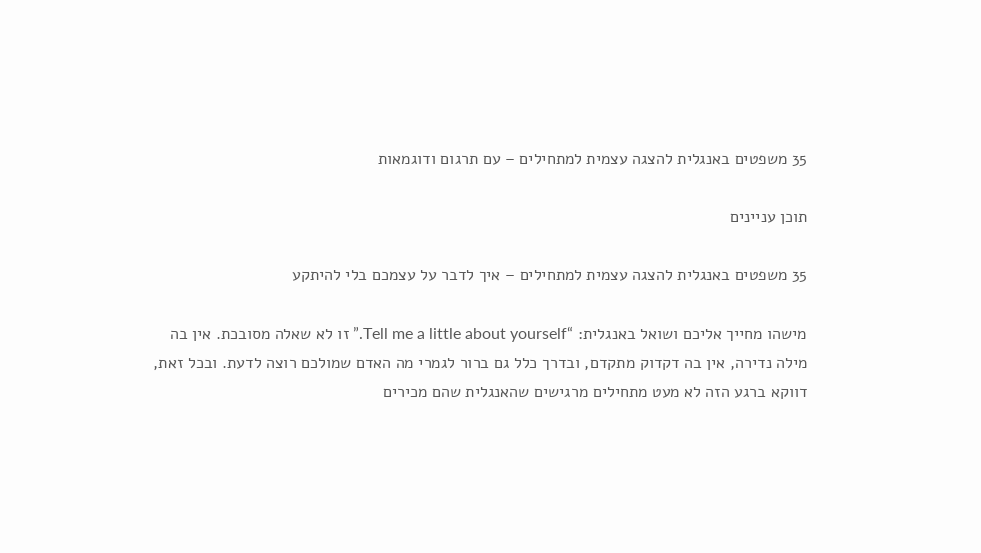35 משפטים באנגלית להצגה עצמית למתחילים – עם תרגום ודוגמאות

תוכן עניינים

35 משפטים באנגלית להצגה עצמית למתחילים – איך לדבר על עצמכם בלי להיתקע

מישהו מחייך אליכם ושואל באנגלית: “Tell me a little about yourself.” זו לא שאלה מסובכת. אין בה מילה נדירה, אין בה דקדוק מתקדם, ובדרך כלל גם ברור לגמרי מה האדם שמולכם רוצה לדעת. ובכל זאת, דווקא ברגע הזה לא מעט מתחילים מרגישים שהאנגלית שהם מכירים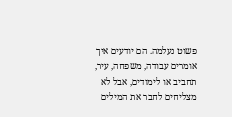פשוט נעלמה. הם יודעים איך אומרים עבודה, משפחה, עיר, תחביב או לימודים, אבל לא מצליחים לחבר את המילים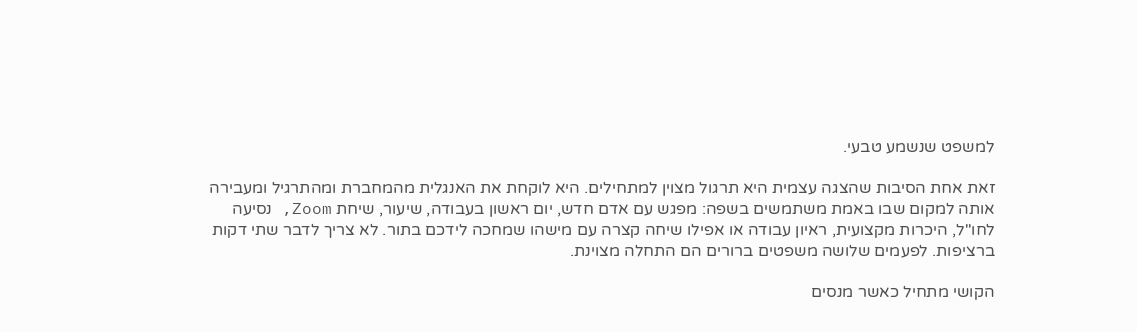למשפט שנשמע טבעי.

זאת אחת הסיבות שהצגה עצמית היא תרגול מצוין למתחילים. היא לוקחת את האנגלית מהמחברת ומהתרגיל ומעבירה אותה למקום שבו באמת משתמשים בשפה: מפגש עם אדם חדש, יום ראשון בעבודה, שיעור, שיחת Zoom, נסיעה לחו"ל, היכרות מקצועית, ראיון עבודה או אפילו שיחה קצרה עם מישהו שמחכה לידכם בתור. לא צריך לדבר שתי דקות ברציפות. לפעמים שלושה משפטים ברורים הם התחלה מצוינת.

הקושי מתחיל כאשר מנסים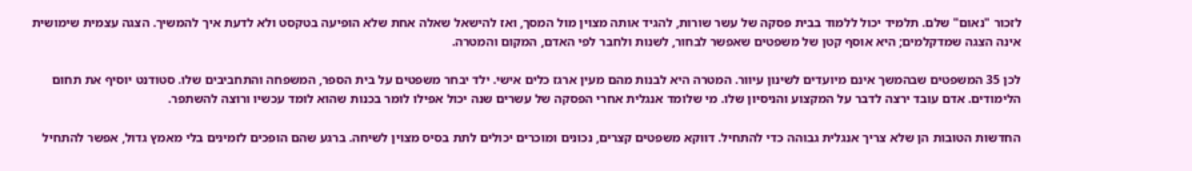לזכור "נאום" שלם. תלמיד יכול ללמוד בבית פסקה של עשר שורות, להגיד אותה מצוין מול המסך, ואז להישאל שאלה אחת שלא הופיעה בטקסט ולא לדעת איך להמשיך. הצגה עצמית שימושית אינה הצגה שמדקלמים; היא אוסף קטן של משפטים שאפשר לבחור, לשנות ולחבר לפי האדם, המקום והמטרה.

לכן 35 המשפטים שבהמשך אינם מיועדים לשינון עיוור. המטרה היא לבנות מהם מעין ארגז כלים אישי. ילד יבחר משפטים על בית הספר, המשפחה והתחביבים שלו. סטודנט יוסיף את תחום הלימודים. אדם עובד ירצה לדבר על המקצוע והניסיון שלו. מי שלומד אנגלית אחרי הפסקה של עשרים שנה יכול אפילו לומר בכנות שהוא לומד עכשיו ורוצה להשתפר.

החדשות הטובות הן שלא צריך אנגלית גבוהה כדי להתחיל. דווקא משפטים קצרים, נכונים ומוכרים יכולים לתת בסיס מצוין לשיחה. ברגע שהם הופכים לזמינים בלי מאמץ גדול, אפשר להתחיל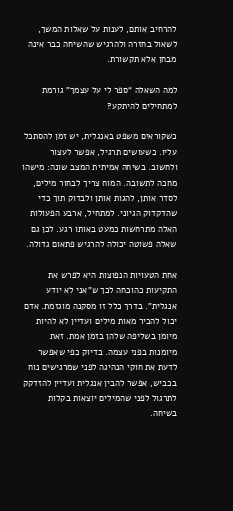להרחיב אותם, לענות על שאלות המשך, לשאול בחזרה ולהרגיש שהשיחה כבר אינה מבחן אלא תקשורת.

למה השאלה “ספר לי על עצמך” גורמת למתחילים להיתקע?

כשקוראים משפט באנגלית, יש זמן להסתכל עליו. כשעושים תרגיל, אפשר לעצור ולחשוב. בשיחה אמיתית המצב שונה: מישהו מחכה לתשובה. המוח צריך לבחור מילים, לסדר אותן, להגות אותן ולבדוק תוך כדי שהדקדוק הגיוני. למתחיל, ארבע הפעולות האלה מתרחשות כמעט באותו רגע. לכן גם שאלה פשוטה יכולה להרגיש פתאום גדולה.

אחת הטעויות הנפוצות היא לפרש את התקיעות כהוכחה לכך ש"אני לא יודע אנגלית". בדרך כלל זו מסקנה מוגזמת. אדם יכול להכיר מאות מילים ועדיין לא להיות מיומן בשליפה שלהן בזמן אמת. זאת מיומנות בפני עצמה. בדיוק כפי שאפשר לדעת את חוקי הנהיגה לפני שמרגישים נוח בכביש, אפשר להבין אנגלית ועדיין להזדקק לתרגול לפני שהמילים יוצאות בקלות בשיחה.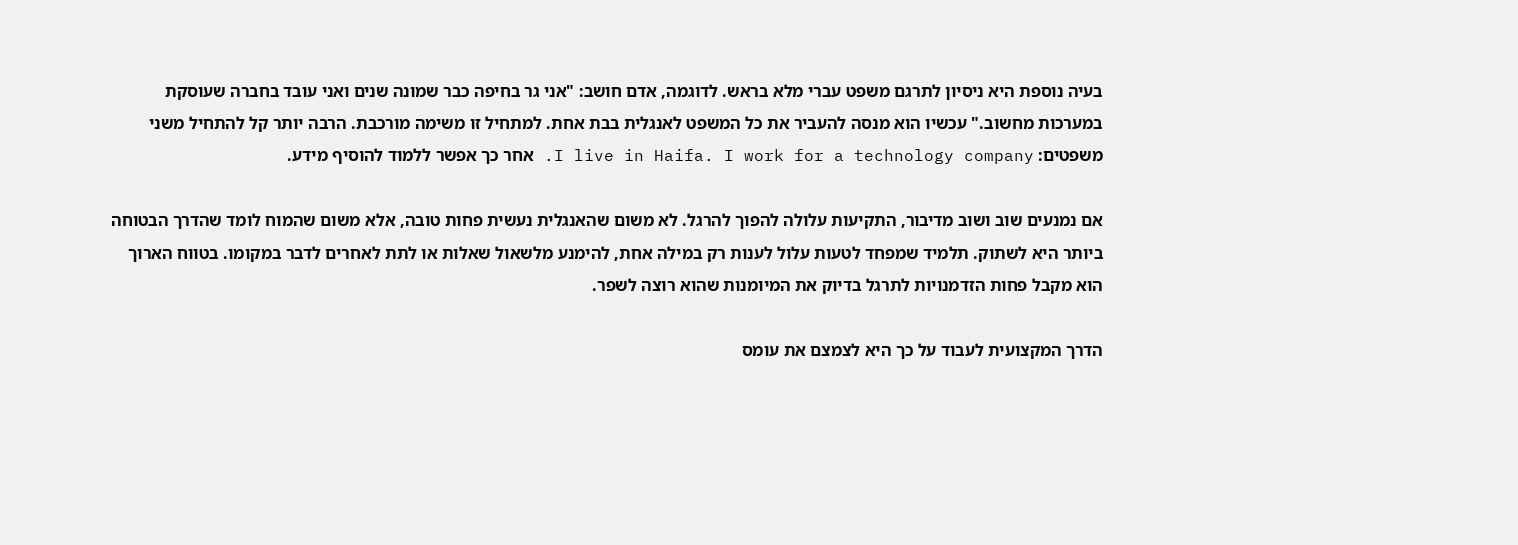בעיה נוספת היא ניסיון לתרגם משפט עברי מלא בראש. לדוגמה, אדם חושב: "אני גר בחיפה כבר שמונה שנים ואני עובד בחברה שעוסקת במערכות מחשוב." עכשיו הוא מנסה להעביר את כל המשפט לאנגלית בבת אחת. למתחיל זו משימה מורכבת. הרבה יותר קל להתחיל משני משפטים: I live in Haifa. I work for a technology company. אחר כך אפשר ללמוד להוסיף מידע.

אם נמנעים שוב ושוב מדיבור, התקיעות עלולה להפוך להרגל. לא משום שהאנגלית נעשית פחות טובה, אלא משום שהמוח לומד שהדרך הבטוחה ביותר היא לשתוק. תלמיד שמפחד לטעות עלול לענות רק במילה אחת, להימנע מלשאול שאלות או לתת לאחרים לדבר במקומו. בטווח הארוך הוא מקבל פחות הזדמנויות לתרגל בדיוק את המיומנות שהוא רוצה לשפר.

הדרך המקצועית לעבוד על כך היא לצמצם את עומס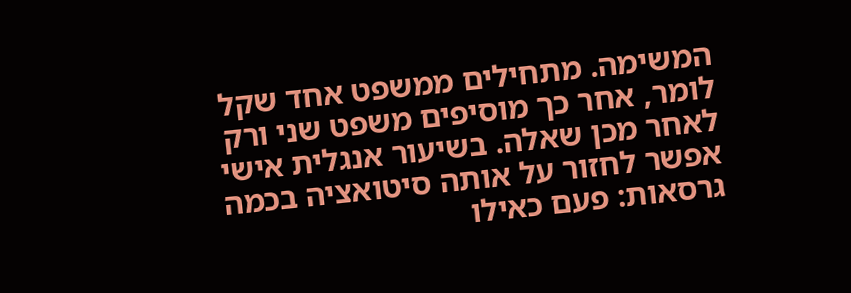המשימה. מתחילים ממשפט אחד שקל לומר, אחר כך מוסיפים משפט שני ורק לאחר מכן שאלה. בשיעור אנגלית אישי אפשר לחזור על אותה סיטואציה בכמה גרסאות: פעם כאילו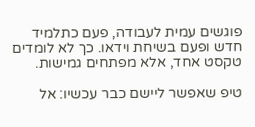פוגשים עמית לעבודה, פעם כתלמיד חדש ופעם בשיחת וידאו. כך לא לומדים טקסט אחד, אלא מפתחים גמישות.

טיפ שאפשר ליישם כבר עכשיו: אל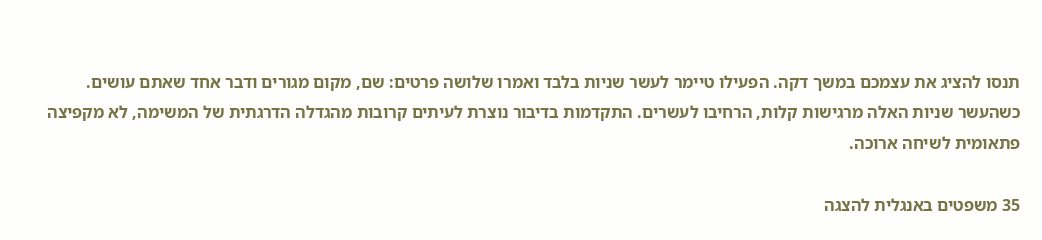תנסו להציג את עצמכם במשך דקה. הפעילו טיימר לעשר שניות בלבד ואמרו שלושה פרטים: שם, מקום מגורים ודבר אחד שאתם עושים. כשהעשר שניות האלה מרגישות קלות, הרחיבו לעשרים. התקדמות בדיבור נוצרת לעיתים קרובות מהגדלה הדרגתית של המשימה, לא מקפיצה פתאומית לשיחה ארוכה.

35 משפטים באנגלית להצגה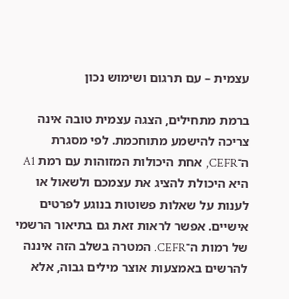עצמית – עם תרגום ושימוש נכון

ברמת מתחילים, הצגה עצמית טובה אינה צריכה להישמע מתוחכמת. לפי מסגרת ה־CEFR, אחת היכולות המזוהות עם רמת A1 היא היכולת להציג את עצמכם ולשאול או לענות על שאלות פשוטות בנוגע לפרטים אישיים. אפשר לראות זאת גם בתיאור הרשמי של רמות ה־CEFR. המטרה בשלב הזה איננה להרשים באמצעות אוצר מילים גבוה, אלא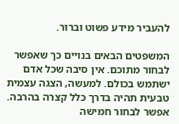להעביר מידע פשוט וברור.

המשפטים הבאים בנויים כך שאפשר לבחור מתוכם. אין סיבה שכל אדם ישתמש בכולם. למעשה, הצגה עצמית טבעית תהיה בדרך כלל קצרה בהרבה. אפשר לבחור חמישה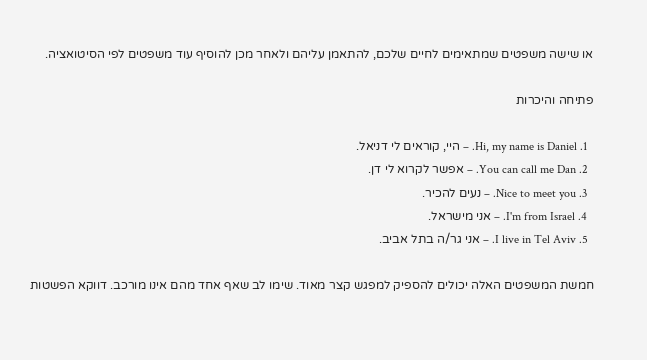או שישה משפטים שמתאימים לחיים שלכם, להתאמן עליהם ולאחר מכן להוסיף עוד משפטים לפי הסיטואציה.

פתיחה והיכרות

  1. Hi, my name is Daniel. – היי, קוראים לי דניאל.
  2. You can call me Dan. – אפשר לקרוא לי דן.
  3. Nice to meet you. – נעים להכיר.
  4. I'm from Israel. – אני מישראל.
  5. I live in Tel Aviv. – אני גר/ה בתל אביב.

חמשת המשפטים האלה יכולים להספיק למפגש קצר מאוד. שימו לב שאף אחד מהם אינו מורכב. דווקא הפשטות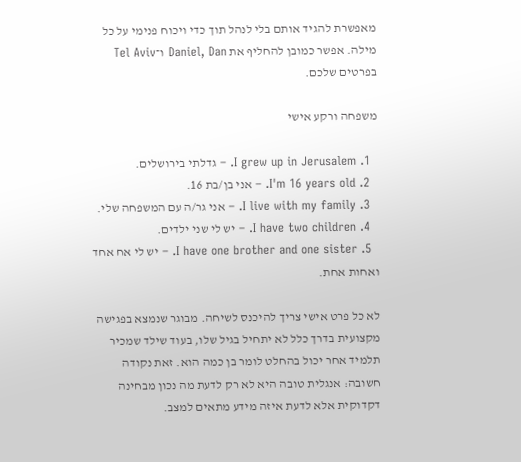מאפשרת להגיד אותם בלי לנהל תוך כדי ויכוח פנימי על כל מילה. אפשר כמובן להחליף את Daniel, Dan ו־Tel Aviv בפרטים שלכם.

משפחה ורקע אישי

  1. I grew up in Jerusalem. – גדלתי בירושלים.
  2. I'm 16 years old. – אני בן/בת 16.
  3. I live with my family. – אני גר/ה עם המשפחה שלי.
  4. I have two children. – יש לי שני ילדים.
  5. I have one brother and one sister. – יש לי אח אחד ואחות אחת.

לא כל פרט אישי צריך להיכנס לשיחה. מבוגר שנמצא בפגישה מקצועית בדרך כלל לא יתחיל בגיל שלו, בעוד שילד שמכיר תלמיד אחר יכול בהחלט לומר בן כמה הוא. זאת נקודה חשובה: אנגלית טובה היא לא רק לדעת מה נכון מבחינה דקדוקית אלא לדעת איזה מידע מתאים למצב.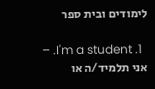לימודים ובית ספר

  1. I'm a student. – אני תלמיד/ה או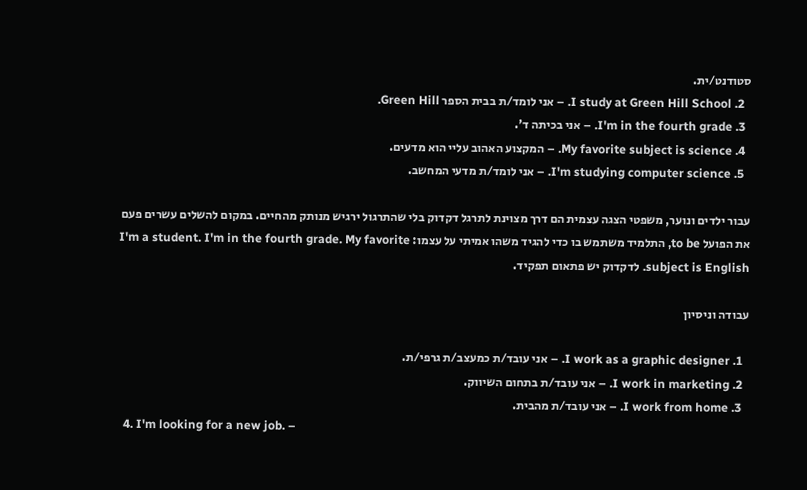סטודנט/ית.
  2. I study at Green Hill School. – אני לומד/ת בבית הספר Green Hill.
  3. I'm in the fourth grade. – אני בכיתה ד'.
  4. My favorite subject is science. – המקצוע האהוב עליי הוא מדעים.
  5. I'm studying computer science. – אני לומד/ת מדעי המחשב.

עבור ילדים ונוער, משפטי הצגה עצמית הם דרך מצוינת לתרגל דקדוק בלי שהתרגול ירגיש מנותק מהחיים. במקום להשלים עשרים פעם את הפועל to be, התלמיד משתמש בו כדי להגיד משהו אמיתי על עצמו: I'm a student. I'm in the fourth grade. My favorite subject is English. לדקדוק יש פתאום תפקיד.

עבודה וניסיון

  1. I work as a graphic designer. – אני עובד/ת כמעצב/ת גרפי/ת.
  2. I work in marketing. – אני עובד/ת בתחום השיווק.
  3. I work from home. – אני עובד/ת מהבית.
  4. I'm looking for a new job. –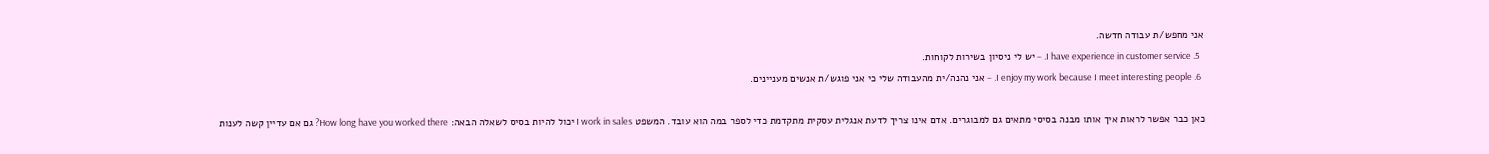אני מחפש/ת עבודה חדשה.
  5. I have experience in customer service. – יש לי ניסיון בשירות לקוחות.
  6. I enjoy my work because I meet interesting people. – אני נהנה/ית מהעבודה שלי כי אני פוגש/ת אנשים מעניינים.

כאן כבר אפשר לראות איך אותו מבנה בסיסי מתאים גם למבוגרים. אדם אינו צריך לדעת אנגלית עסקית מתקדמת כדי לספר במה הוא עובד. המשפט I work in sales יכול להיות בסיס לשאלה הבאה: How long have you worked there? גם אם עדיין קשה לענות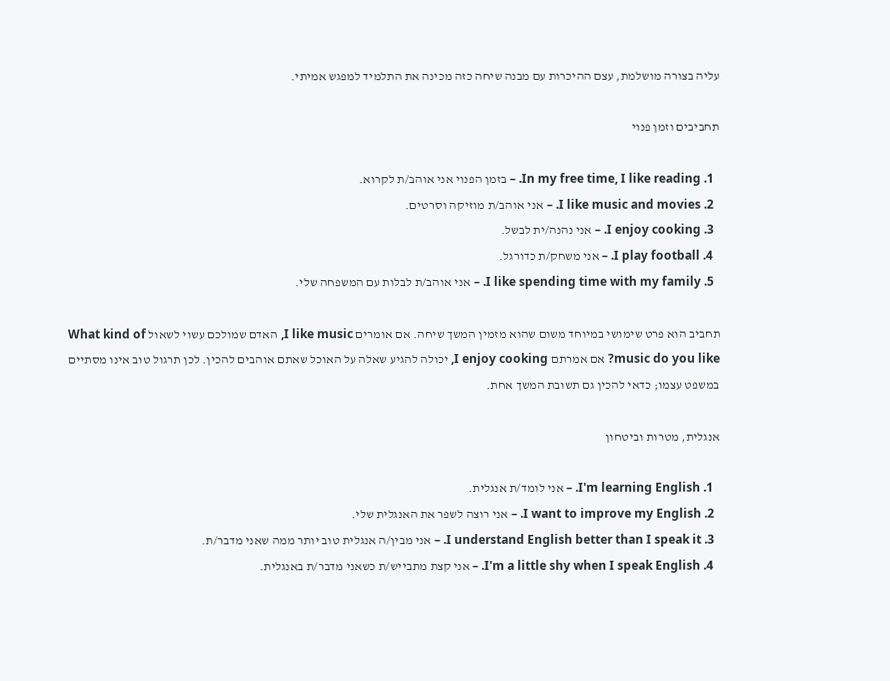עליה בצורה מושלמת, עצם ההיכרות עם מבנה שיחה כזה מכינה את התלמיד למפגש אמיתי.

תחביבים וזמן פנוי

  1. In my free time, I like reading. – בזמן הפנוי אני אוהב/ת לקרוא.
  2. I like music and movies. – אני אוהב/ת מוזיקה וסרטים.
  3. I enjoy cooking. – אני נהנה/ית לבשל.
  4. I play football. – אני משחק/ת כדורגל.
  5. I like spending time with my family. – אני אוהב/ת לבלות עם המשפחה שלי.

תחביב הוא פרט שימושי במיוחד משום שהוא מזמין המשך שיחה. אם אומרים I like music, האדם שמולכם עשוי לשאול What kind of music do you like? אם אמרתם I enjoy cooking, יכולה להגיע שאלה על האוכל שאתם אוהבים להכין. לכן תרגול טוב אינו מסתיים במשפט עצמו; כדאי להכין גם תשובת המשך אחת.

אנגלית, מטרות וביטחון

  1. I'm learning English. – אני לומד/ת אנגלית.
  2. I want to improve my English. – אני רוצה לשפר את האנגלית שלי.
  3. I understand English better than I speak it. – אני מבין/ה אנגלית טוב יותר ממה שאני מדבר/ת.
  4. I'm a little shy when I speak English. – אני קצת מתבייש/ת כשאני מדבר/ת באנגלית.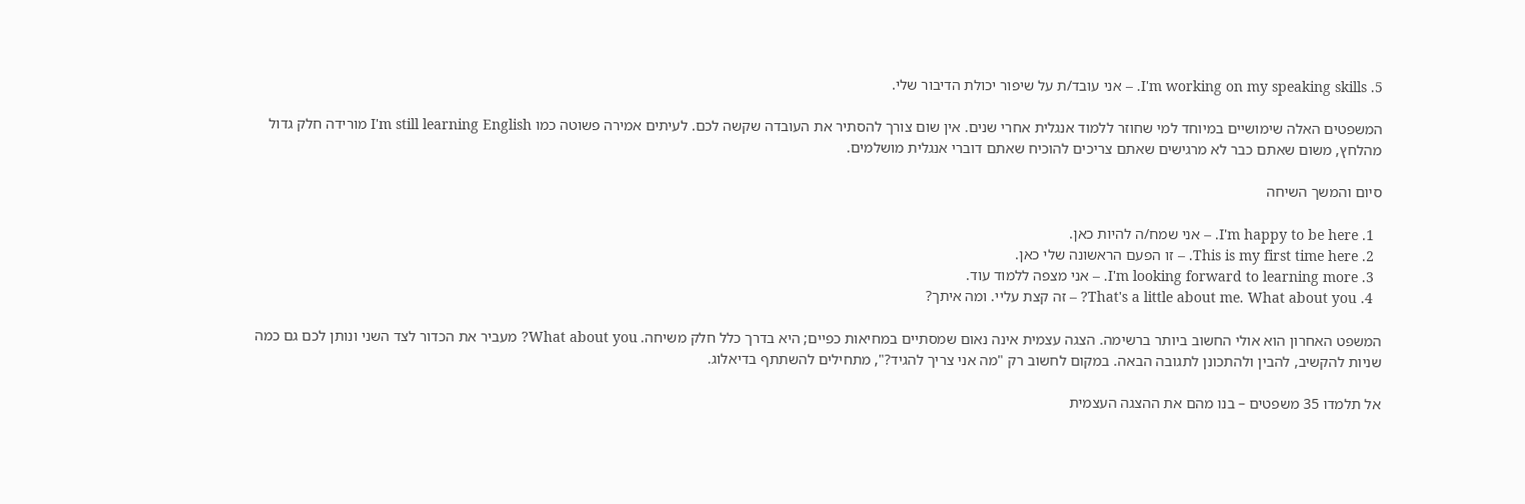5. I'm working on my speaking skills. – אני עובד/ת על שיפור יכולת הדיבור שלי.

המשפטים האלה שימושיים במיוחד למי שחוזר ללמוד אנגלית אחרי שנים. אין שום צורך להסתיר את העובדה שקשה לכם. לעיתים אמירה פשוטה כמו I'm still learning English מורידה חלק גדול מהלחץ, משום שאתם כבר לא מרגישים שאתם צריכים להוכיח שאתם דוברי אנגלית מושלמים.

סיום והמשך השיחה

  1. I'm happy to be here. – אני שמח/ה להיות כאן.
  2. This is my first time here. – זו הפעם הראשונה שלי כאן.
  3. I'm looking forward to learning more. – אני מצפה ללמוד עוד.
  4. That's a little about me. What about you? – זה קצת עליי. ומה איתך?

המשפט האחרון הוא אולי החשוב ביותר ברשימה. הצגה עצמית אינה נאום שמסתיים במחיאות כפיים; היא בדרך כלל חלק משיחה. What about you? מעביר את הכדור לצד השני ונותן לכם גם כמה שניות להקשיב, להבין ולהתכונן לתגובה הבאה. במקום לחשוב רק "מה אני צריך להגיד?", מתחילים להשתתף בדיאלוג.

אל תלמדו 35 משפטים – בנו מהם את ההצגה העצמית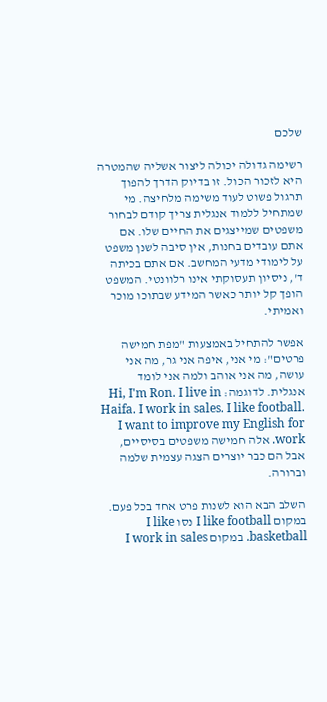שלכם

רשימה גדולה יכולה ליצור אשליה שהמטרה היא לזכור הכול. זו בדיוק הדרך להפוך תרגול פשוט לעוד משימה מלחיצה. מי שמתחיל ללמוד אנגלית צריך קודם לבחור משפטים שמייצגים את החיים שלו. אם אתם עובדים בחנות, אין סיבה לשנן משפט על לימודי מדעי המחשב. אם אתם בכיתה ד', ניסיון תעסוקתי אינו רלוונטי. המשפט הופך קל יותר כאשר המידע שבתוכו מוכר ואמיתי.

אפשר להתחיל באמצעות "מפת חמישה פרטים": מי אני, איפה אני גר, מה אני עושה, מה אני אוהב ולמה אני לומד אנגלית. לדוגמה: Hi, I'm Ron. I live in Haifa. I work in sales. I like football. I want to improve my English for work. אלה חמישה משפטים בסיסיים, אבל הם כבר יוצרים הצגה עצמית שלמה וברורה.

השלב הבא הוא לשנות פרט אחד בכל פעם. במקום I like football נסו I like basketball. במקום I work in sales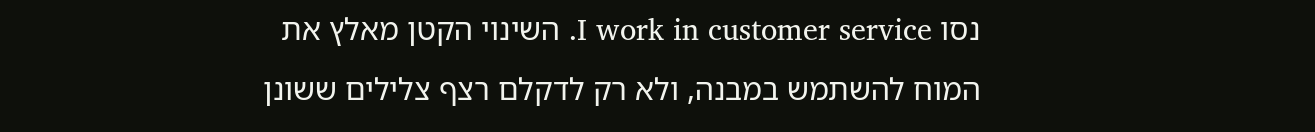נסו I work in customer service. השינוי הקטן מאלץ את המוח להשתמש במבנה, ולא רק לדקלם רצף צלילים ששונן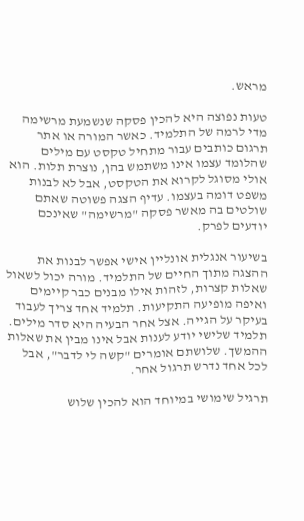מראש.

טעות נפוצה היא להכין פסקה שנשמעת מרשימה מדי לרמה של התלמיד. כאשר המורה או אתר תרגום כותבים עבור מתחיל טקסט עם מילים שהלומד עצמו אינו משתמש בהן, נוצרת תלות. הוא אולי מסוגל לקרוא את הטקסט, אבל לא לבנות משפט דומה בעצמו. עדיף הצגה פשוטה שאתם שולטים בה מאשר פסקה "מרשימה" שאינכם יודעים לפרק.

בשיעור אנגלית אונליין אישי אפשר לבנות את ההצגה מתוך החיים של התלמיד. מורה יכול לשאול שאלות קצרות, לזהות אילו מבנים כבר קיימים ואיפה מופיעה התקיעות. תלמיד אחד צריך לעבוד בעיקר על הגייה. אצל אחר הבעיה היא סדר מילים. תלמיד שלישי יודע לענות אבל אינו מבין את שאלות ההמשך. שלושתם אומרים "קשה לי לדבר", אבל לכל אחד נדרש תרגול אחר.

תרגיל שימושי במיוחד הוא להכין שלוש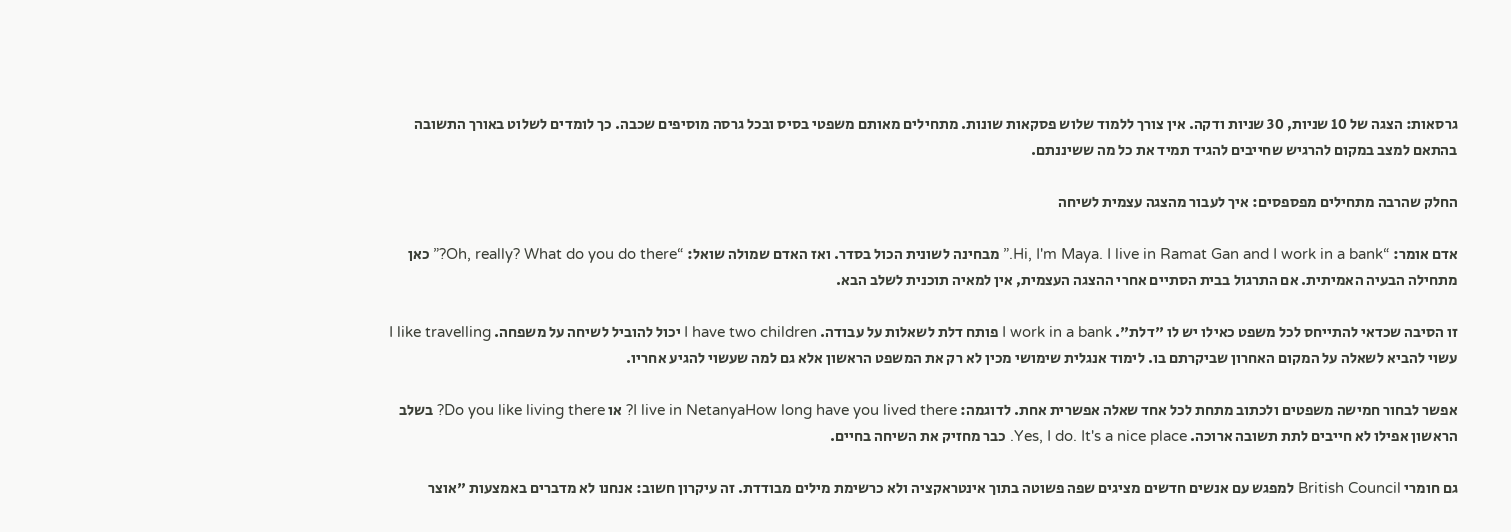גרסאות: הצגה של 10 שניות, 30 שניות ודקה. אין צורך ללמוד שלוש פסקאות שונות. מתחילים מאותם משפטי בסיס ובכל גרסה מוסיפים שכבה. כך לומדים לשלוט באורך התשובה בהתאם למצב במקום להרגיש שחייבים להגיד תמיד את כל מה ששיננתם.

החלק שהרבה מתחילים מפספסים: איך לעבור מהצגה עצמית לשיחה

אדם אומר: “Hi, I'm Maya. I live in Ramat Gan and I work in a bank.” מבחינה לשונית הכול בסדר. ואז האדם שמולה שואל: “Oh, really? What do you do there?” כאן מתחילה הבעיה האמיתית. אם התרגול בבית הסתיים אחרי ההצגה העצמית, אין למאיה תוכנית לשלב הבא.

זו הסיבה שכדאי להתייחס לכל משפט כאילו יש לו "דלת". I work in a bank פותח דלת לשאלות על עבודה. I have two children יכול להוביל לשיחה על משפחה. I like travelling עשוי להביא לשאלה על המקום האחרון שביקרתם בו. לימוד אנגלית שימושי מכין לא רק את המשפט הראשון אלא גם למה שעשוי להגיע אחריו.

אפשר לבחור חמישה משפטים ולכתוב מתחת לכל אחד שאלה אפשרית אחת. לדוגמה: I live in NetanyaHow long have you lived there? או Do you like living there? בשלב הראשון אפילו לא חייבים לתת תשובה ארוכה. Yes, I do. It's a nice place. כבר מחזיק את השיחה בחיים.

גם חומרי British Council למפגש עם אנשים חדשים מציגים שפה פשוטה בתוך אינטראקציה ולא כרשימת מילים מבודדת. זה עיקרון חשוב: אנחנו לא מדברים באמצעות "אוצר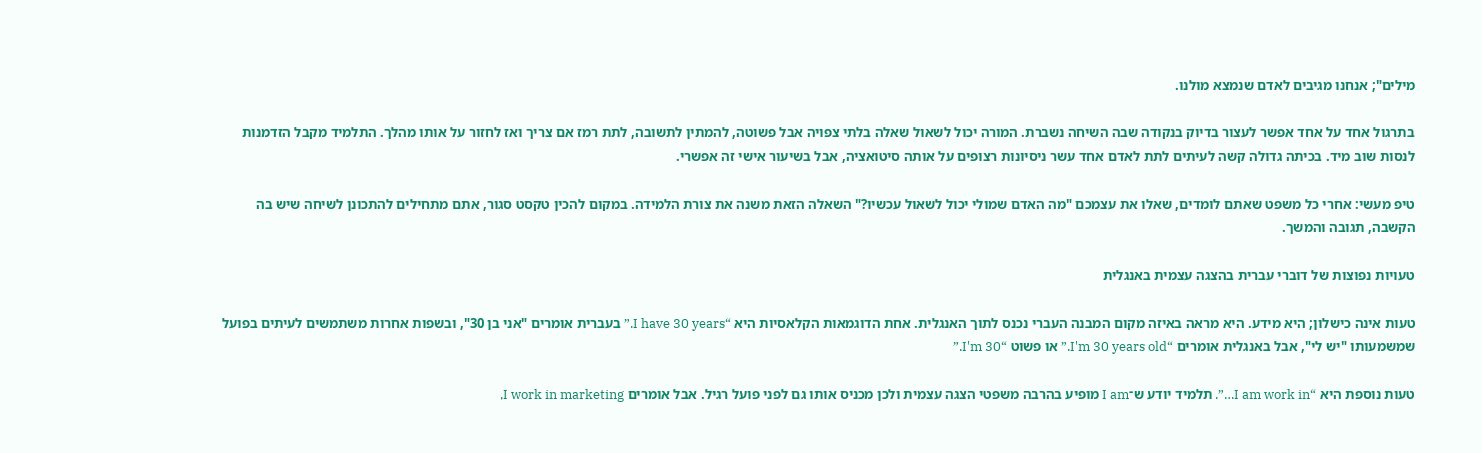מילים"; אנחנו מגיבים לאדם שנמצא מולנו.

בתרגול אחד על אחד אפשר לעצור בדיוק בנקודה שבה השיחה נשברת. המורה יכול לשאול שאלה בלתי צפויה אבל פשוטה, להמתין לתשובה, לתת רמז אם צריך ואז לחזור על אותו מהלך. התלמיד מקבל הזדמנות לנסות שוב מיד. בכיתה גדולה קשה לעיתים לתת לאדם אחד עשר ניסיונות רצופים על אותה סיטואציה, אבל בשיעור אישי זה אפשרי.

טיפ מעשי: אחרי כל משפט שאתם לומדים, שאלו את עצמכם "מה האדם שמולי יכול לשאול עכשיו?" השאלה הזאת משנה את צורת הלמידה. במקום להכין טקסט סגור, אתם מתחילים להתכונן לשיחה שיש בה הקשבה, תגובה והמשך.

טעויות נפוצות של דוברי עברית בהצגה עצמית באנגלית

טעות אינה כישלון; היא מידע. היא מראה באיזה מקום המבנה העברי נכנס לתוך האנגלית. אחת הדוגמאות הקלאסיות היא “I have 30 years.” בעברית אומרים "אני בן 30", ובשפות אחרות משתמשים לעיתים בפועל שמשמעותו "יש לי", אבל באנגלית אומרים “I'm 30 years old.” או פשוט “I'm 30.”

טעות נוספת היא “I am work in…”. תלמיד יודע ש־I am מופיע בהרבה משפטי הצגה עצמית ולכן מכניס אותו גם לפני פועל רגיל. אבל אומרים I work in marketing,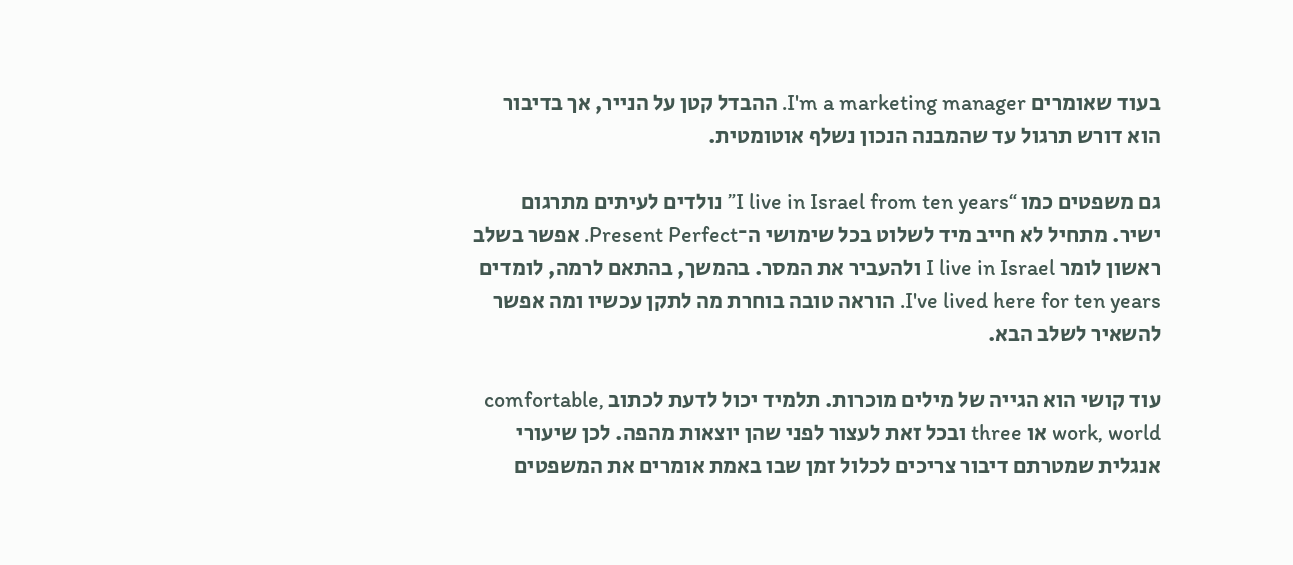בעוד שאומרים I'm a marketing manager. ההבדל קטן על הנייר, אך בדיבור הוא דורש תרגול עד שהמבנה הנכון נשלף אוטומטית.

גם משפטים כמו “I live in Israel from ten years” נולדים לעיתים מתרגום ישיר. מתחיל לא חייב מיד לשלוט בכל שימושי ה־Present Perfect. אפשר בשלב ראשון לומר I live in Israel ולהעביר את המסר. בהמשך, בהתאם לרמה, לומדים I've lived here for ten years. הוראה טובה בוחרת מה לתקן עכשיו ומה אפשר להשאיר לשלב הבא.

עוד קושי הוא הגייה של מילים מוכרות. תלמיד יכול לדעת לכתוב comfortable, work, world או three ובכל זאת לעצור לפני שהן יוצאות מהפה. לכן שיעורי אנגלית שמטרתם דיבור צריכים לכלול זמן שבו באמת אומרים את המשפטים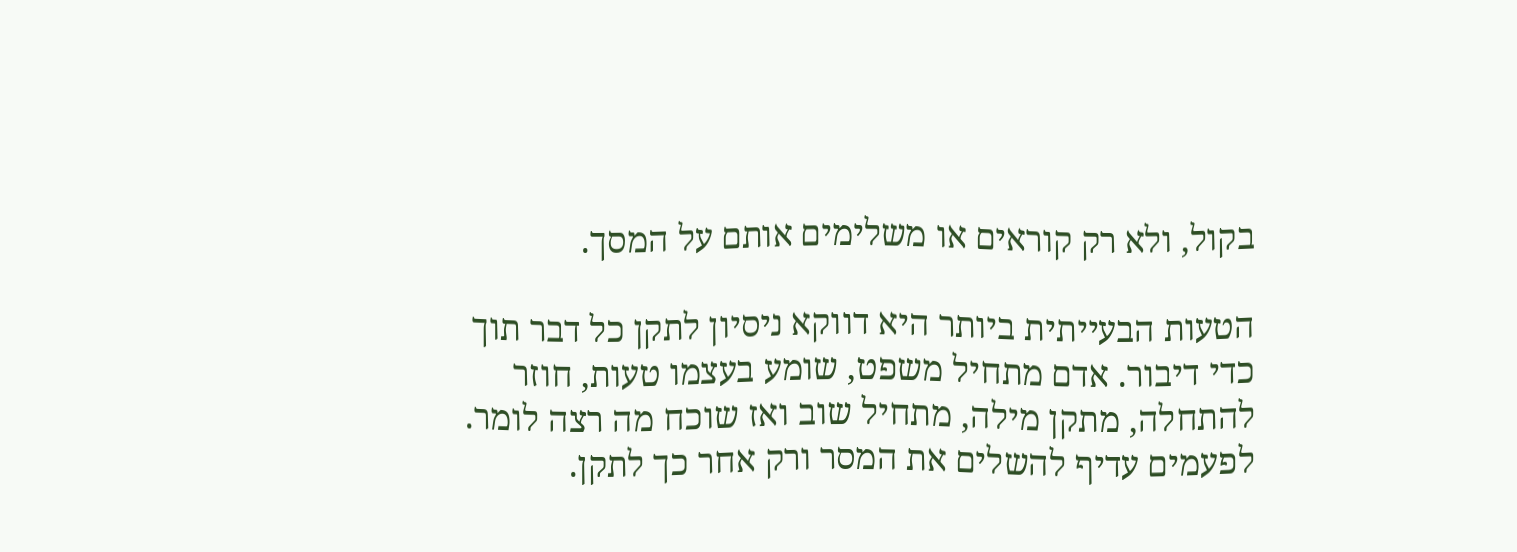בקול, ולא רק קוראים או משלימים אותם על המסך.

הטעות הבעייתית ביותר היא דווקא ניסיון לתקן כל דבר תוך כדי דיבור. אדם מתחיל משפט, שומע בעצמו טעות, חוזר להתחלה, מתקן מילה, מתחיל שוב ואז שוכח מה רצה לומר. לפעמים עדיף להשלים את המסר ורק אחר כך לתקן.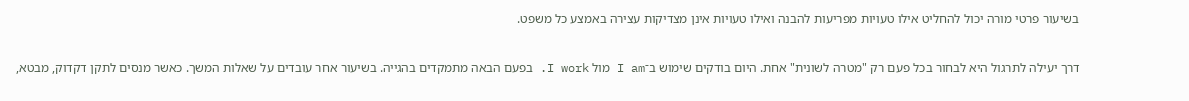בשיעור פרטי מורה יכול להחליט אילו טעויות מפריעות להבנה ואילו טעויות אינן מצדיקות עצירה באמצע כל משפט.

דרך יעילה לתרגול היא לבחור בכל פעם רק "מטרה לשונית" אחת. היום בודקים שימוש ב־I am מול I work. בפעם הבאה מתמקדים בהגייה. בשיעור אחר עובדים על שאלות המשך. כאשר מנסים לתקן דקדוק, מבטא,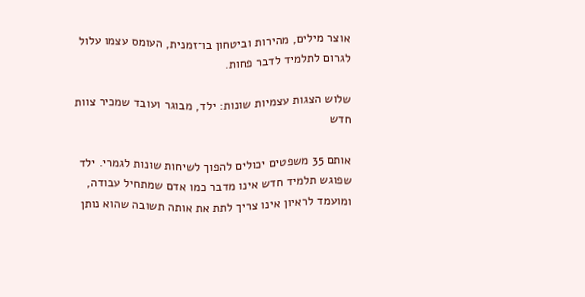אוצר מילים, מהירות וביטחון בו־זמנית, העומס עצמו עלול לגרום לתלמיד לדבר פחות.

שלוש הצגות עצמיות שונות: ילד, מבוגר ועובד שמכיר צוות חדש

אותם 35 משפטים יכולים להפוך לשיחות שונות לגמרי. ילד שפוגש תלמיד חדש אינו מדבר כמו אדם שמתחיל עבודה, ומועמד לראיון אינו צריך לתת את אותה תשובה שהוא נותן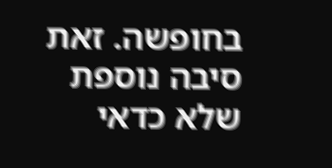בחופשה. זאת סיבה נוספת שלא כדאי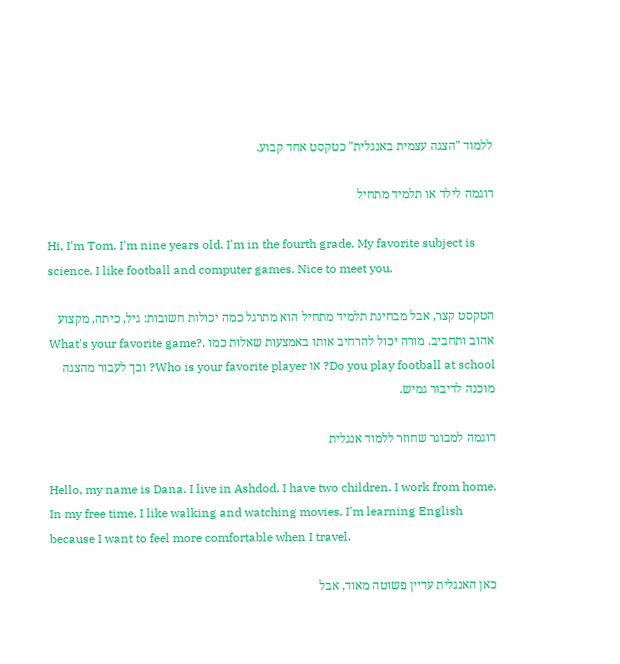ללמוד "הצגה עצמית באנגלית" כטקסט אחד קבוע.

דוגמה לילד או תלמיד מתחיל

Hi, I'm Tom. I'm nine years old. I'm in the fourth grade. My favorite subject is science. I like football and computer games. Nice to meet you.

הטקסט קצר, אבל מבחינת תלמיד מתחיל הוא מתרגל כמה יכולות חשובות: גיל, כיתה, מקצוע אהוב ותחביב. מורה יכול להרחיב אותו באמצעות שאלות כמו What's your favorite game?, Do you play football at school? או Who is your favorite player? וכך לעבור מהצגה מוכנה לדיבור גמיש.

דוגמה למבוגר שחוזר ללמוד אנגלית

Hello, my name is Dana. I live in Ashdod. I have two children. I work from home. In my free time, I like walking and watching movies. I'm learning English because I want to feel more comfortable when I travel.

כאן האנגלית עדיין פשוטה מאוד, אבל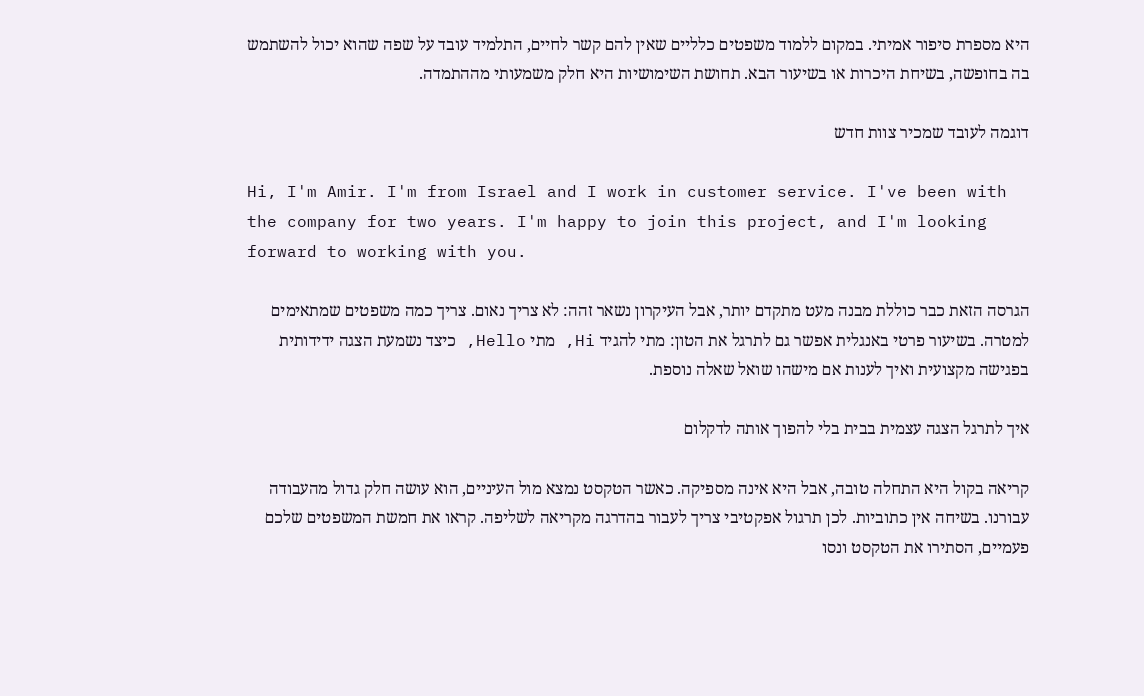היא מספרת סיפור אמיתי. במקום ללמוד משפטים כלליים שאין להם קשר לחיים, התלמיד עובד על שפה שהוא יכול להשתמש בה בחופשה, בשיחת היכרות או בשיעור הבא. תחושת השימושיות היא חלק משמעותי מההתמדה.

דוגמה לעובד שמכיר צוות חדש

Hi, I'm Amir. I'm from Israel and I work in customer service. I've been with the company for two years. I'm happy to join this project, and I'm looking forward to working with you.

הגרסה הזאת כבר כוללת מבנה מעט מתקדם יותר, אבל העיקרון נשאר זהה: לא צריך נאום. צריך כמה משפטים שמתאימים למטרה. בשיעור פרטי באנגלית אפשר גם לתרגל את הטון: מתי להגיד Hi, מתי Hello, כיצד נשמעת הצגה ידידותית בפגישה מקצועית ואיך לענות אם מישהו שואל שאלה נוספת.

איך לתרגל הצגה עצמית בבית בלי להפוך אותה לדקלום

קריאה בקול היא התחלה טובה, אבל היא אינה מספיקה. כאשר הטקסט נמצא מול העיניים, הוא עושה חלק גדול מהעבודה עבורנו. בשיחה אין כתוביות. לכן תרגול אפקטיבי צריך לעבור בהדרגה מקריאה לשליפה. קראו את חמשת המשפטים שלכם פעמיים, הסתירו את הטקסט ונסו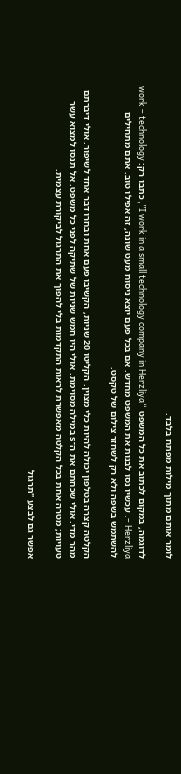לומר אותם מתוך מילות מפתח בלבד.

לדוגמה, במקום לכתוב את כל המשפט “I work in a small technology company in Herzliya”, כתבו רק: work – technology – Herzliya. עכשיו נסו לבנות את המשפט מחדש. אם בכל פעם יוצא ניסוח מעט שונה, זה אפילו טוב. אתם מתחילים להשתמש בשפה ולא רק לשחזר צילום של טקסט.

הקלטה קצרה בטלפון יכולה להיות כלי מצוין. הקליטו 20 שניות, הקשיבו פעם אחת ובחרו דבר אחד לשיפור. אולי דיברתם מהר מדי. אולי שכחתם את ה־s במילה מסוימת. אולי היו חמש שניות של שתיקה לפני כל משפט. אל תנסו למצוא עשר טעויות; מטרה אחת בכל הקלטה מאפשרת לראות התקדמות בלי להפוך את התרגול לביקורת עצמית.

אפשר גם לבצע "תרגול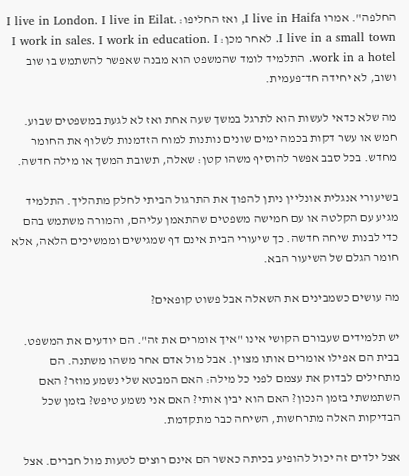החלפה". אמרו I live in Haifa, ואז החליפו: I live in London. I live in Eilat. I live in a small town. לאחר מכן: I work in sales. I work in education. I work in a hotel. התלמיד לומד שהמשפט הוא מבנה שאפשר להשתמש בו שוב ושוב, לא יחידה חד־פעמית.

מה שלא כדאי לעשות הוא לתרגל במשך שעה אחת ואז לא לגעת במשפטים שבוע. חמש או עשר דקות בכמה ימים שונים נותנות למוח הזדמנות לשלוף את החומר מחדש. בכל סבב אפשר להוסיף משהו קטן: שאלה, תשובת המשך או מילה חדשה.

בשיעורי אנגלית אונליין ניתן להפוך את התרגול הביתי לחלק מתהליך. התלמיד מגיע עם הקלטה או עם חמישה משפטים שהתאמן עליהם, והמורה משתמש בהם כדי לבנות שיחה חדשה. כך שיעורי הבית אינם דף שמגישים וממשיכים הלאה, אלא חומר הגלם של השיעור הבא.

מה עושים כשמבינים את השאלה אבל פשוט קופאים?

יש תלמידים שעבורם הקושי אינו "איך אומרים את זה". הם יודעים את המשפט. בבית הם אפילו אומרים אותו מצוין. אבל מול אדם אחר משהו משתנה. הם מתחילים לבדוק את עצמם לפני כל מילה: האם המבטא שלי נשמע מוזר? האם השתמשתי בזמן הנכון? האם הוא יבין אותי? האם אני נשמע טיפש? בזמן שכל הבדיקות האלה מתרחשות, השיחה כבר מתקדמת.

אצל ילדים זה יכול להופיע בכיתה כאשר הם אינם רוצים לטעות מול חברים. אצל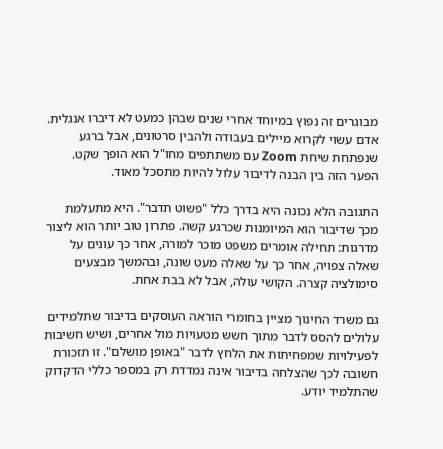מבוגרים זה נפוץ במיוחד אחרי שנים שבהן כמעט לא דיברו אנגלית. אדם עשוי לקרוא מיילים בעבודה ולהבין סרטונים, אבל ברגע שנפתחת שיחת Zoom עם משתתפים מחו"ל הוא הופך שקט. הפער הזה בין הבנה לדיבור עלול להיות מתסכל מאוד.

התגובה הלא נכונה היא בדרך כלל "פשוט תדבר". היא מתעלמת מכך שדיבור הוא המיומנות שכרגע קשה. פתרון טוב יותר הוא ליצור מדרגות: תחילה אומרים משפט מוכר למורה, אחר כך עונים על שאלה צפויה, אחר כך על שאלה מעט שונה, ובהמשך מבצעים סימולציה קצרה. הקושי עולה, אבל לא בבת אחת.

גם משרד החינוך מציין בחומרי הוראה העוסקים בדיבור שתלמידים עלולים להסס לדבר מתוך חשש מטעויות מול אחרים, ושיש חשיבות לפעילויות שמפחיתות את הלחץ לדבר "באופן מושלם". זו תזכורת חשובה לכך שהצלחה בדיבור אינה נמדדת רק במספר כללי הדקדוק שהתלמיד יודע.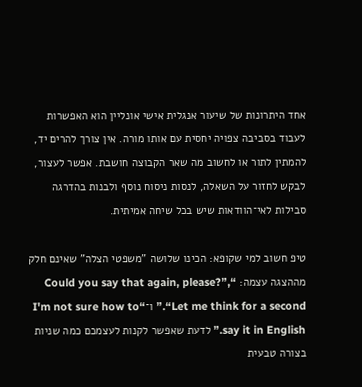אחד היתרונות של שיעור אנגלית אישי אונליין הוא האפשרות לעבוד בסביבה צפויה יחסית עם אותו מורה. אין צורך להרים יד, להמתין לתור או לחשוב מה שאר הקבוצה חושבת. אפשר לעצור, לבקש לחזור על השאלה, לנסות ניסוח נוסף ולבנות בהדרגה סבילות לאי־הוודאות שיש בכל שיחה אמיתית.

טיפ חשוב למי שקופא: הכינו שלושה "משפטי הצלה" שאינם חלק מההצגה עצמה: “Could you say that again, please?”, “Let me think for a second.” ו־“I'm not sure how to say it in English.” לדעת שאפשר לקנות לעצמכם כמה שניות בצורה טבעית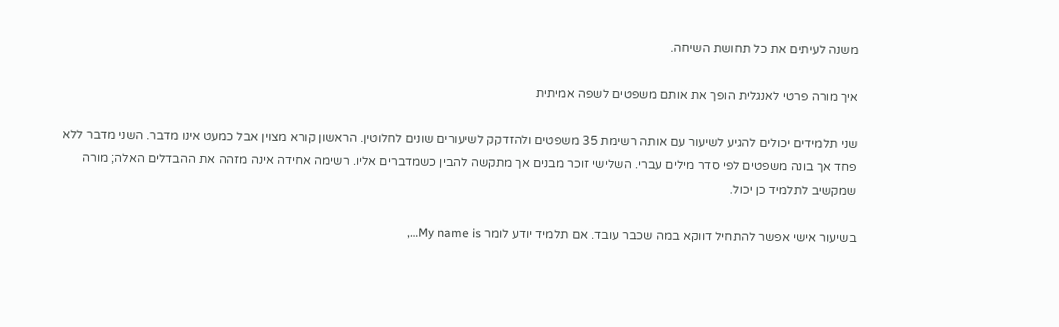משנה לעיתים את כל תחושת השיחה.

איך מורה פרטי לאנגלית הופך את אותם משפטים לשפה אמיתית

שני תלמידים יכולים להגיע לשיעור עם אותה רשימת 35 משפטים ולהזדקק לשיעורים שונים לחלוטין. הראשון קורא מצוין אבל כמעט אינו מדבר. השני מדבר ללא פחד אך בונה משפטים לפי סדר מילים עברי. השלישי זוכר מבנים אך מתקשה להבין כשמדברים אליו. רשימה אחידה אינה מזהה את ההבדלים האלה; מורה שמקשיב לתלמיד כן יכול.

בשיעור אישי אפשר להתחיל דווקא במה שכבר עובד. אם תלמיד יודע לומר My name is…,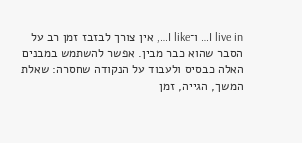I live in… ו־I like…, אין צורך לבזבז זמן רב על הסבר שהוא כבר מבין. אפשר להשתמש במבנים האלה כבסיס ולעבוד על הנקודה שחסרה: שאלת המשך, הגייה, זמן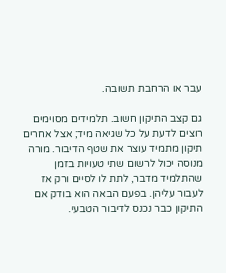עבר או הרחבת תשובה.

גם קצב התיקון חשוב. תלמידים מסוימים רוצים לדעת על כל שגיאה מיד; אצל אחרים תיקון מתמיד עוצר את שטף הדיבור. מורה מנוסה יכול לרשום שתי טעויות בזמן שהתלמיד מדבר, לתת לו לסיים ורק אז לעבור עליהן. בפעם הבאה הוא בודק אם התיקון כבר נכנס לדיבור הטבעי.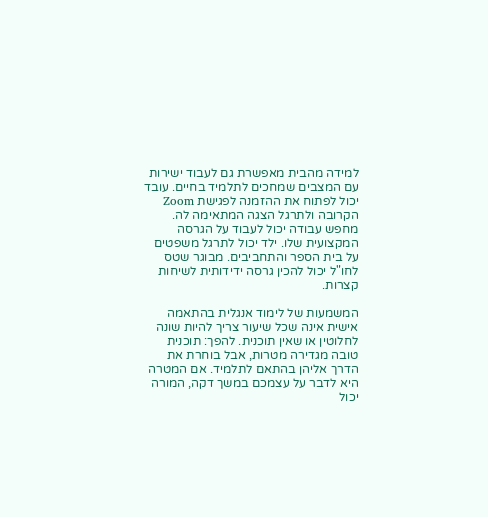למידה מהבית מאפשרת גם לעבוד ישירות עם המצבים שמחכים לתלמיד בחיים. עובד יכול לפתוח את ההזמנה לפגישת Zoom הקרובה ולתרגל הצגה המתאימה לה. מחפש עבודה יכול לעבוד על הגרסה המקצועית שלו. ילד יכול לתרגל משפטים על בית הספר והתחביבים. מבוגר שטס לחו"ל יכול להכין גרסה ידידותית לשיחות קצרות.

המשמעות של לימוד אנגלית בהתאמה אישית אינה שכל שיעור צריך להיות שונה לחלוטין או שאין תוכנית. להפך: תוכנית טובה מגדירה מטרות, אבל בוחרת את הדרך אליהן בהתאם לתלמיד. אם המטרה היא לדבר על עצמכם במשך דקה, המורה יכול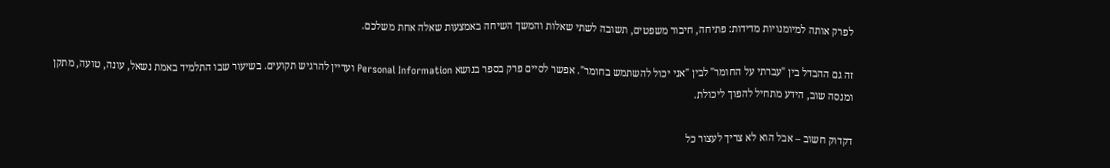לפרק אותה למיומנויות מדידות: פתיחה, חיבור משפטים, תשובה לשתי שאלות והמשך השיחה באמצעות שאלה אחת משלכם.

זה גם ההבדל בין "עברתי על החומר" לבין "אני יכול להשתמש בחומר". אפשר לסיים פרק בספר בנושא Personal Information ועדיין להרגיש תקועים. בשיעור שבו התלמיד באמת נשאל, עונה, טועה, מתקן ומנסה שוב, הידע מתחיל להפוך ליכולת.

דקדוק חשוב – אבל הוא לא צריך לעצור כל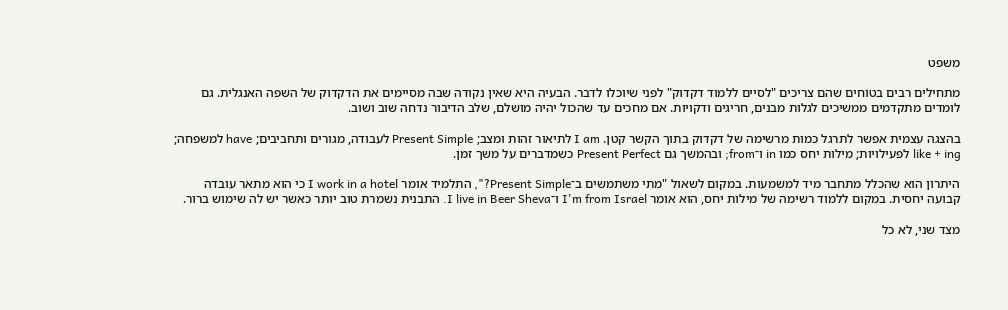משפט

מתחילים רבים בטוחים שהם צריכים "לסיים ללמוד דקדוק" לפני שיוכלו לדבר. הבעיה היא שאין נקודה שבה מסיימים את הדקדוק של השפה האנגלית. גם לומדים מתקדמים ממשיכים לגלות מבנים, חריגים ודקויות. אם מחכים עד שהכול יהיה מושלם, שלב הדיבור נדחה שוב ושוב.

בהצגה עצמית אפשר לתרגל כמות מרשימה של דקדוק בתוך הקשר קטן. I am לתיאור זהות ומצב; Present Simple לעבודה, מגורים ותחביבים; have למשפחה; like + ing לפעילויות; מילות יחס כמו in ו־from; ובהמשך גם Present Perfect כשמדברים על משך זמן.

היתרון הוא שהכלל מתחבר מיד למשמעות. במקום לשאול "מתי משתמשים ב־Present Simple?", התלמיד אומר I work in a hotel כי הוא מתאר עובדה קבועה יחסית. במקום ללמוד רשימה של מילות יחס, הוא אומר I'm from Israel ו־I live in Beer Sheva. התבנית נשמרת טוב יותר כאשר יש לה שימוש ברור.

מצד שני, לא כל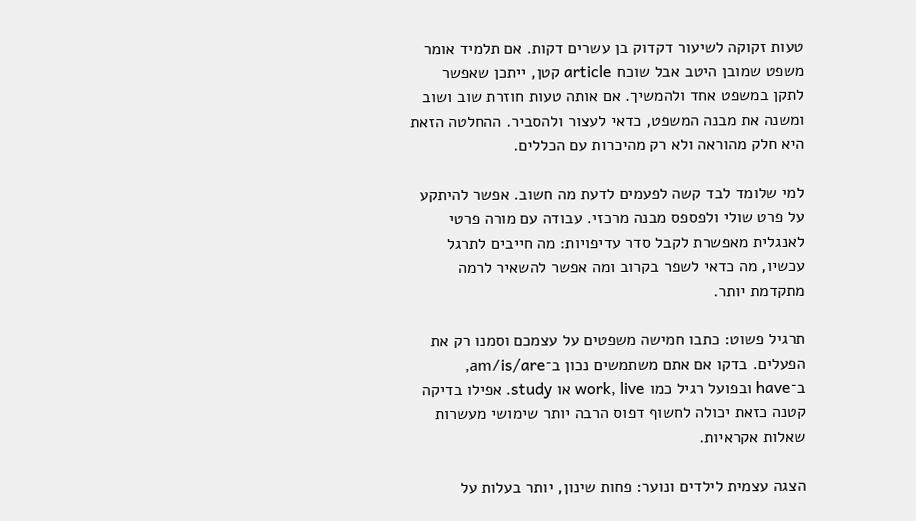טעות זקוקה לשיעור דקדוק בן עשרים דקות. אם תלמיד אומר משפט שמובן היטב אבל שוכח article קטן, ייתכן שאפשר לתקן במשפט אחד ולהמשיך. אם אותה טעות חוזרת שוב ושוב ומשנה את מבנה המשפט, כדאי לעצור ולהסביר. ההחלטה הזאת היא חלק מהוראה ולא רק מהיכרות עם הכללים.

למי שלומד לבד קשה לפעמים לדעת מה חשוב. אפשר להיתקע על פרט שולי ולפספס מבנה מרכזי. עבודה עם מורה פרטי לאנגלית מאפשרת לקבל סדר עדיפויות: מה חייבים לתרגל עכשיו, מה כדאי לשפר בקרוב ומה אפשר להשאיר לרמה מתקדמת יותר.

תרגיל פשוט: כתבו חמישה משפטים על עצמכם וסמנו רק את הפעלים. בדקו אם אתם משתמשים נכון ב־am/is/are, ב־have ובפועל רגיל כמו work, live או study. אפילו בדיקה קטנה כזאת יכולה לחשוף דפוס הרבה יותר שימושי מעשרות שאלות אקראיות.

הצגה עצמית לילדים ונוער: פחות שינון, יותר בעלות על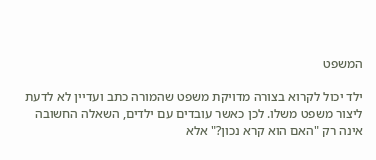המשפט

ילד יכול לקרוא בצורה מדויקת משפט שהמורה כתב ועדיין לא לדעת ליצור משפט משלו. לכן כאשר עובדים עם ילדים, השאלה החשובה אינה רק "האם הוא קרא נכון?" אלא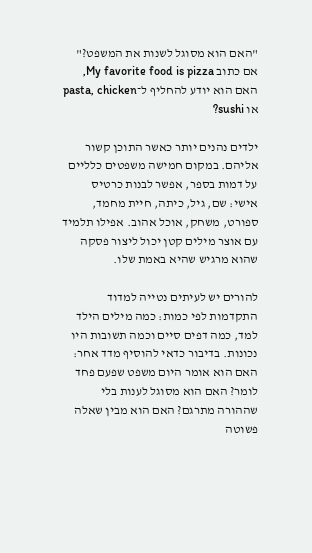"האם הוא מסוגל לשנות את המשפט?" אם כתוב My favorite food is pizza, האם הוא יודע להחליף ל־pasta, chicken או sushi?

ילדים נהנים יותר כאשר התוכן קשור אליהם. במקום חמישה משפטים כלליים על דמות בספר, אפשר לבנות כרטיס אישי: שם, גיל, כיתה, חיית מחמד, ספורט, משחק, אוכל אהוב. אפילו תלמיד עם אוצר מילים קטן יכול ליצור פסקה שהוא מרגיש שהיא באמת שלו.

להורים יש לעיתים נטייה למדוד התקדמות לפי כמות: כמה מילים הילד למד, כמה דפים סיים וכמה תשובות היו נכונות. בדיבור כדאי להוסיף מדד אחר: האם הוא אומר היום משפט שפעם פחד לומר? האם הוא מסוגל לענות בלי שההורה מתרגם? האם הוא מבין שאלה פשוטה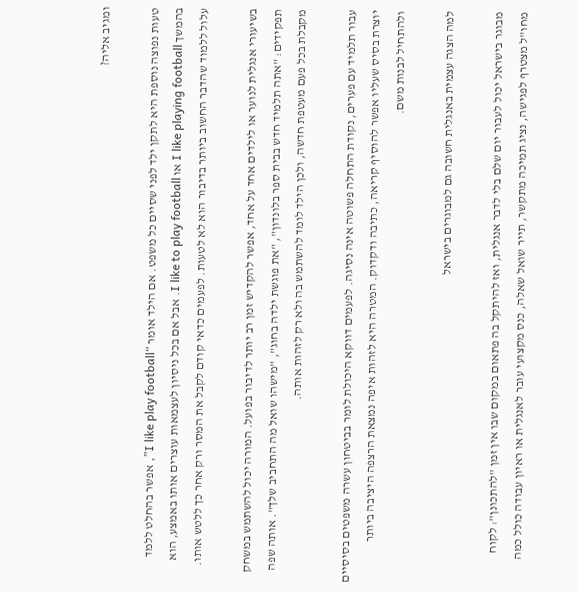ומגיב אליה?

טעות נפוצה נוספת היא לתקן ילד לפני שסיים כל משפט. אם הילד אומר “I like play football”, אפשר בהחלט ללמד בהמשך I like playing football או I like to play football. אבל אם בכל ניסיון לעצמאות עוצרים אותו באמצע, הוא עלול ללמוד שהדבר החשוב ביותר בדיבור הוא לא לטעות. לפעמים כדאי קודם לקבל את המסר ורק אחר כך ללטש אותו.

בשיעורי אנגלית לנוער או לילדים אחד על אחד, אפשר להקדיש זמן רב יותר לדיבור בפועל. המורה יכול להשתמש במשחק תפקידים: "אתה תלמיד חדש בבית ספר בלונדון", "את פוגשת ילדה בחוג", "מישהו שואל מה התחביב שלך". אותה שפה מקבלת בכל פעם מעטפת חדשה, ולכן הילד לומד להשתמש בה ולא רק לזהות אותה.

עבור תלמיד עם פערים, נקודת התחלה פשוטה אינה נסיגה. לפעמים דווקא היכולת לומר בביטחון עשרה משפטים בסיסיים יוצרת בסיס שעליו אפשר להוסיף קריאה, כתיבה ודקדוק. המטרה היא לזהות איפה נמצאת הרצפה היציבה ביותר ולהתחיל לבנות משם.

למה הצגה עצמית באנגלית חשובה גם למבוגרים בישראל

מבוגר בישראל יכול לעבור יום שלם בלי לדבר אנגלית, ואז להיתקל בה פתאום במקום שבו אין זמן "להתכונן": לקוח מחו"ל מצטרף לפגישה, נציג תמיכה מתקשר, תייר שואל שאלה, כנס מקצועי עובר לאנגלית או ראיון עבודה כולל כמה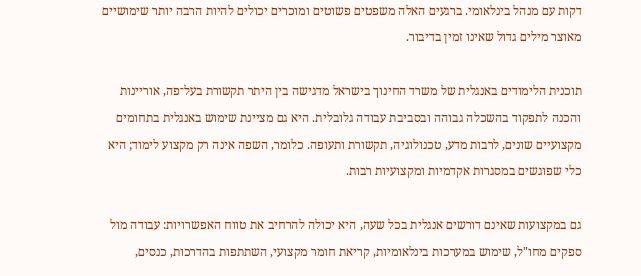דקות עם מנהל בינלאומי. ברגעים האלה משפטים פשוטים ומוכרים יכולים להיות הרבה יותר שימושיים מאוצר מילים גדול שאינו זמין בדיבור.

תוכנית הלימודים באנגלית של משרד החינוך בישראל מדגישה בין היתר תקשורת בעל־פה, אוריינות והכנה לתפקוד בהשכלה גבוהה ובסביבת עבודה גלובלית. היא גם מציינת שימוש באנגלית בתחומים מקצועיים שונים, לרבות מדע, טכנולוגיה, תקשורת ותעופה. כלומר, השפה אינה רק מקצוע לימוד; היא כלי שפוגשים במסגרות אקדמיות ומקצועיות רבות.

גם במקצועות שאינם דורשים אנגלית בכל שעה, היא יכולה להרחיב את טווח האפשרויות: עבודה מול ספקים מחו"ל, שימוש במערכות בינלאומיות, קריאת חומר מקצועי, השתתפות בהדרכות, כנסים,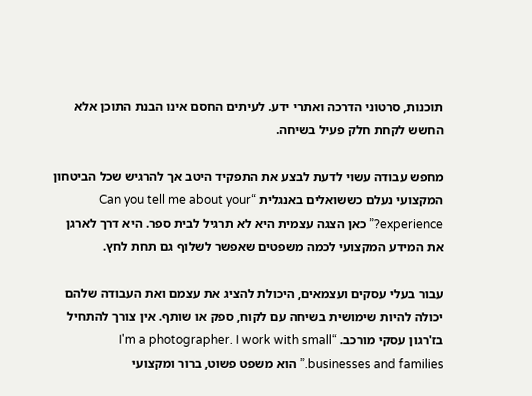תוכנות, סרטוני הדרכה ואתרי ידע. לעיתים החסם אינו הבנת התוכן אלא החשש לקחת חלק פעיל בשיחה.

מחפש עבודה עשוי לדעת לבצע את התפקיד היטב אך להרגיש שכל הביטחון המקצועי נעלם כששואלים באנגלית “Can you tell me about your experience?” כאן הצגה עצמית היא לא תרגיל לבית ספר. היא דרך לארגן את המידע המקצועי לכמה משפטים שאפשר לשלוף גם תחת לחץ.

עבור בעלי עסקים ועצמאים, היכולת להציג את עצמם ואת העבודה שלהם יכולה להיות שימושית בשיחה עם לקוח, ספק או שותף. אין צורך להתחיל בז'רגון עסקי מורכב. “I'm a photographer. I work with small businesses and families.” הוא משפט פשוט, ברור ומקצועי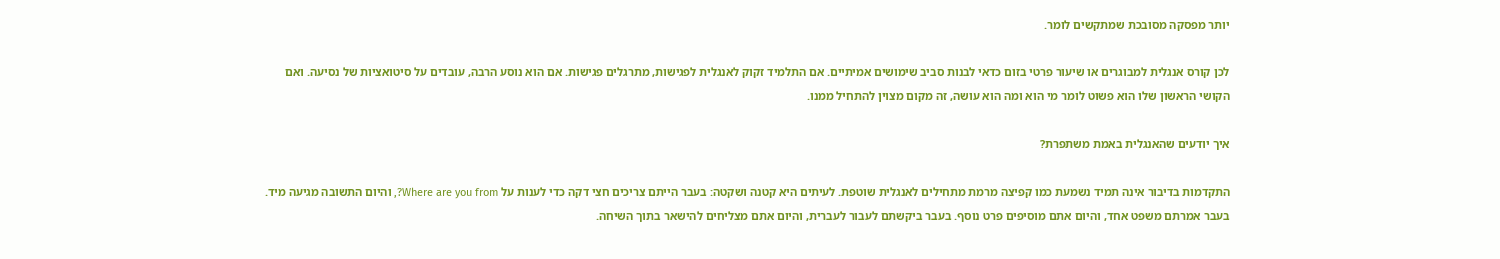יותר מפסקה מסובכת שמתקשים לומר.

לכן קורס אנגלית למבוגרים או שיעור פרטי בזום כדאי לבנות סביב שימושים אמיתיים. אם התלמיד זקוק לאנגלית לפגישות, מתרגלים פגישות. אם הוא נוסע הרבה, עובדים על סיטואציות של נסיעה. ואם הקושי הראשון שלו הוא פשוט לומר מי הוא ומה הוא עושה, זה מקום מצוין להתחיל ממנו.

איך יודעים שהאנגלית באמת משתפרת?

התקדמות בדיבור אינה תמיד נשמעת כמו קפיצה מרמת מתחילים לאנגלית שוטפת. לעיתים היא קטנה ושקטה: בעבר הייתם צריכים חצי דקה כדי לענות על Where are you from?, והיום התשובה מגיעה מיד. בעבר אמרתם משפט אחד, והיום אתם מוסיפים פרט נוסף. בעבר ביקשתם לעבור לעברית, והיום אתם מצליחים להישאר בתוך השיחה.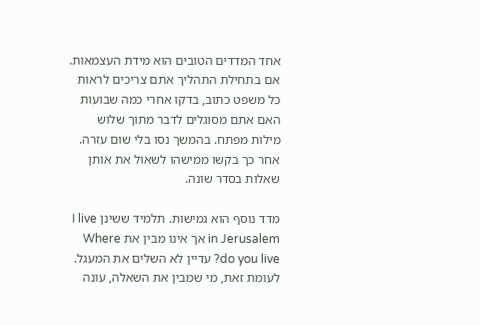אחד המדדים הטובים הוא מידת העצמאות. אם בתחילת התהליך אתם צריכים לראות כל משפט כתוב, בדקו אחרי כמה שבועות האם אתם מסוגלים לדבר מתוך שלוש מילות מפתח. בהמשך נסו בלי שום עזרה. אחר כך בקשו ממישהו לשאול את אותן שאלות בסדר שונה.

מדד נוסף הוא גמישות. תלמיד ששינן I live in Jerusalem אך אינו מבין את Where do you live? עדיין לא השלים את המעגל. לעומת זאת, מי שמבין את השאלה, עונה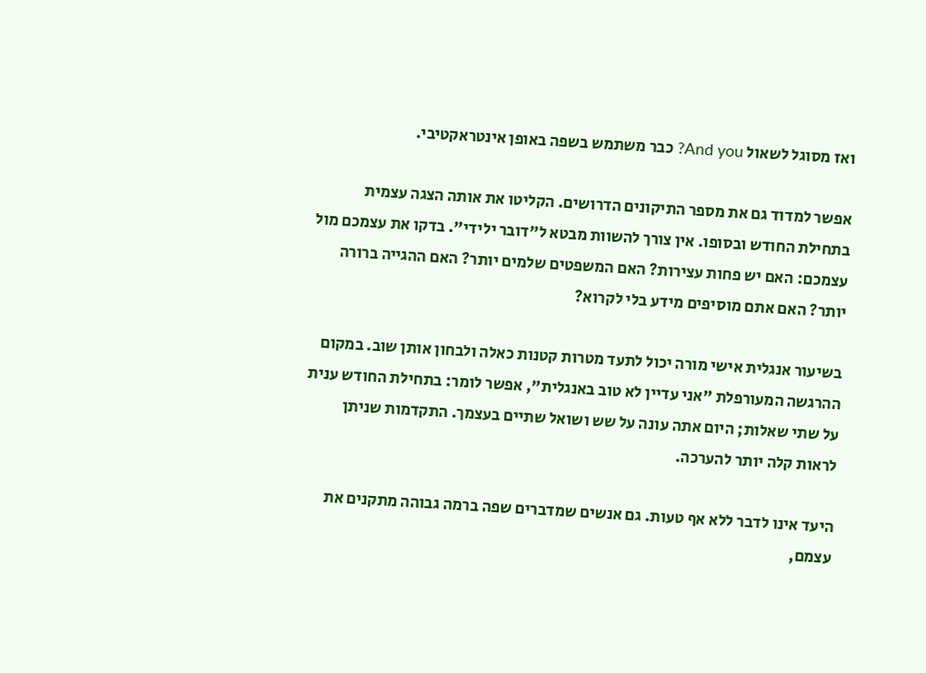ואז מסוגל לשאול And you? כבר משתמש בשפה באופן אינטראקטיבי.

אפשר למדוד גם את מספר התיקונים הדרושים. הקליטו את אותה הצגה עצמית בתחילת החודש ובסופו. אין צורך להשוות מבטא ל"דובר ילידי". בדקו את עצמכם מול עצמכם: האם יש פחות עצירות? האם המשפטים שלמים יותר? האם ההגייה ברורה יותר? האם אתם מוסיפים מידע בלי לקרוא?

בשיעור אנגלית אישי מורה יכול לתעד מטרות קטנות כאלה ולבחון אותן שוב. במקום ההרגשה המעורפלת "אני עדיין לא טוב באנגלית", אפשר לומר: בתחילת החודש ענית על שתי שאלות; היום אתה עונה על שש ושואל שתיים בעצמך. התקדמות שניתן לראות קלה יותר להערכה.

היעד אינו לדבר ללא אף טעות. גם אנשים שמדברים שפה ברמה גבוהה מתקנים את עצמם,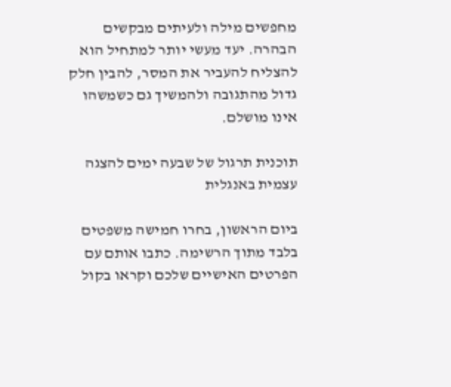מחפשים מילה ולעיתים מבקשים הבהרה. יעד מעשי יותר למתחיל הוא להצליח להעביר את המסר, להבין חלק גדול מהתגובה ולהמשיך גם כשמשהו אינו מושלם.

תוכנית תרגול של שבעה ימים להצגה עצמית באנגלית

ביום הראשון, בחרו חמישה משפטים בלבד מתוך הרשימה. כתבו אותם עם הפרטים האישיים שלכם וקראו בקול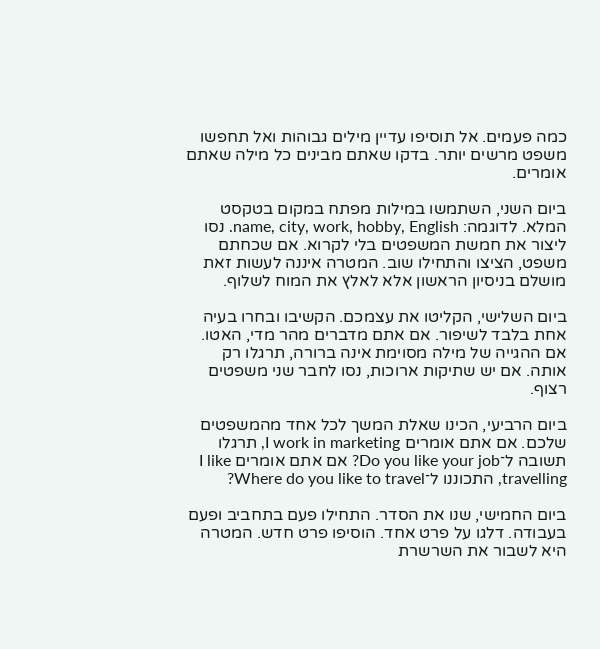כמה פעמים. אל תוסיפו עדיין מילים גבוהות ואל תחפשו משפט מרשים יותר. בדקו שאתם מבינים כל מילה שאתם אומרים.

ביום השני, השתמשו במילות מפתח במקום בטקסט המלא. לדוגמה: name, city, work, hobby, English. נסו ליצור את חמשת המשפטים בלי לקרוא. אם שכחתם משפט, הציצו והתחילו שוב. המטרה איננה לעשות זאת מושלם בניסיון הראשון אלא לאלץ את המוח לשלוף.

ביום השלישי, הקליטו את עצמכם. הקשיבו ובחרו בעיה אחת בלבד לשיפור. אם אתם מדברים מהר מדי, האטו. אם ההגייה של מילה מסוימת אינה ברורה, תרגלו רק אותה. אם יש שתיקות ארוכות, נסו לחבר שני משפטים רצוף.

ביום הרביעי, הכינו שאלת המשך לכל אחד מהמשפטים שלכם. אם אתם אומרים I work in marketing, תרגלו תשובה ל־Do you like your job? אם אתם אומרים I like travelling, התכוננו ל־Where do you like to travel?

ביום החמישי, שנו את הסדר. התחילו פעם בתחביב ופעם בעבודה. דלגו על פרט אחד. הוסיפו פרט חדש. המטרה היא לשבור את השרשרת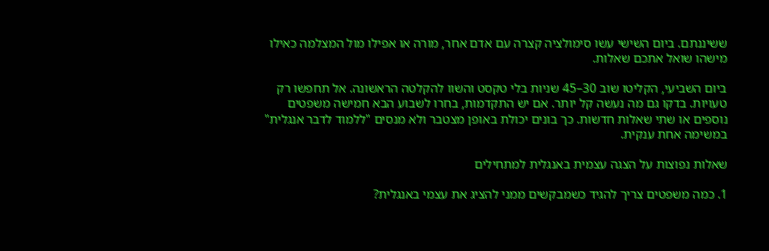ששיננתם. ביום השישי עשו סימולציה קצרה עם אדם אחר, מורה או אפילו מול המצלמה כאילו מישהו שואל אתכם שאלות.

ביום השביעי, הקליטו שוב 30–45 שניות בלי טקסט והשוו להקלטה הראשונה. אל תחפשו רק טעויות. בדקו גם מה נעשה קל יותר. אם יש התקדמות, בחרו לשבוע הבא חמישה משפטים נוספים או שתי שאלות חדשות. כך בונים יכולת באופן מצטבר ולא מנסים "ללמוד לדבר אנגלית" במשימה אחת ענקית.

שאלות נפוצות על הצגה עצמית באנגלית למתחילים

1. כמה משפטים צריך להגיד כשמבקשים ממני להציג את עצמי באנגלית?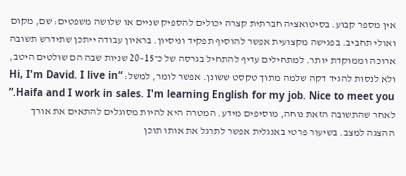אין מספר קבוע. בסיטואציה חברתית קצרה יכולים להספיק שניים או שלושה משפטים: שם, מקום ואולי תחביב. בפגישה מקצועית אפשר להוסיף תפקיד וניסיון. בראיון עבודה ייתכן שתידרש תשובה ארוכה וממוקדת יותר. למתחילים עדיף להתחיל בגרסה של כ־15–20 שניות שבה הם שולטים היטב, ולא לנסות להגיד דקה שלמה מתוך טקסט ששונן. אפשר לומר, למשל: “Hi, I'm David. I live in Haifa and I work in sales. I'm learning English for my job. Nice to meet you.” לאחר שהתשובה הזאת נוחה, מוסיפים מידע. המטרה היא להיות מסוגלים להתאים את אורך ההצגה למצב. בשיעור פרטי באנגלית אפשר לתרגל את אותו תוכן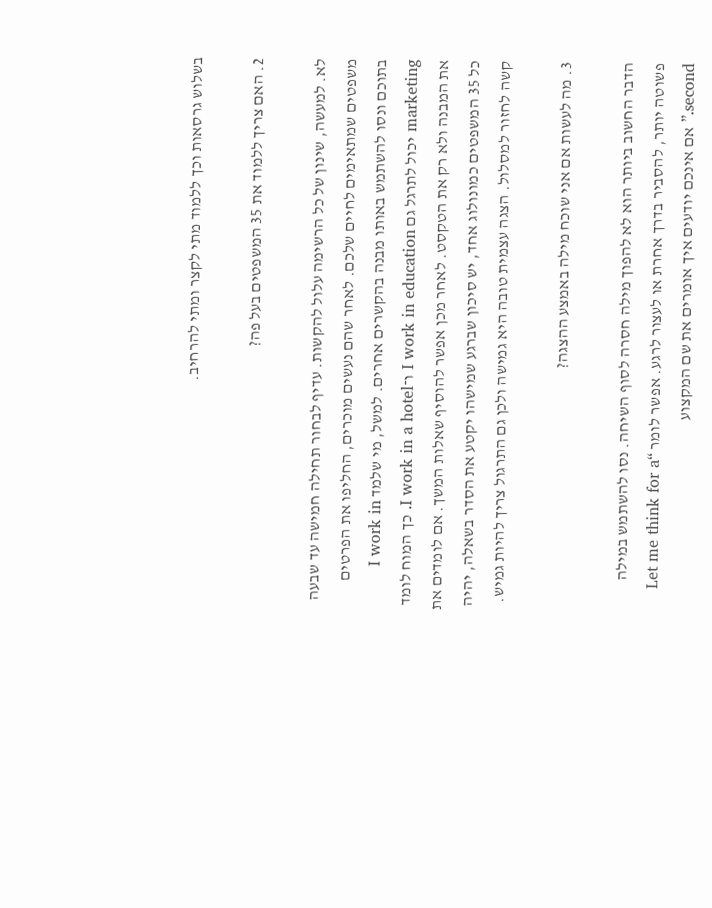בשלוש גרסאות וכך ללמוד מתי לקצר ומתי להרחיב.

2. האם צריך ללמוד את 35 המשפטים בעל פה?

לא. למעשה, שינון של כל הרשימה עלול להקשות. עדיף לבחור תחילה חמישה עד שבעה משפטים שמתאימים לחיים שלכם. לאחר שהם נעשים מוכרים, החליפו את הפרטים בתוכם ונסו להשתמש באותו מבנה בהקשרים אחרים. למשל, מי שלמד I work in marketing יכול לתרגל גם I work in education ו־I work in a hotel. כך המוח לומד את המבנה ולא רק את הטקסט. לאחר מכן אפשר להוסיף שאלות המשך. אם לומדים את כל 35 המשפטים כמונולוג אחד, יש סיכון שברגע שמישהו יקטע את הסדר בשאלה, יהיה קשה לחזור למסלול. הצגה עצמית טובה היא גמישה ולכן גם התרגול צריך להיות גמיש.

3. מה לעשות אם אני שוכח מילה באמצע ההצגה?

הדבר החשוב ביותר הוא לא להפוך מילה חסרה לסוף השיחה. נסו להשתמש במילה פשוטה יותר, להסביר בדרך אחרת או לעצור לרגע. אפשר לומר “Let me think for a second.” אם אינכם יודעים איך אומרים את שם המקצוע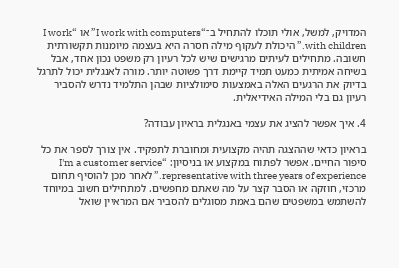המדויק, למשל, אולי תוכלו להתחיל ב־“I work with computers” או “I work with children.” היכולת לעקוף מילה חסרה היא בעצמה מיומנות תקשורתית חשובה. מתחילים לעיתים מרגישים שיש לכל רעיון רק משפט נכון אחד, אבל בשיחה אמיתית כמעט תמיד קיימת דרך פשוטה יותר. מורה לאנגלית יכול לתרגל בדיוק את הרגעים האלה באמצעות סימולציות שבהן התלמיד נדרש להסביר רעיון גם בלי המילה האידיאלית.

4. איך אפשר להציג את עצמי באנגלית בראיון עבודה?

בראיון כדאי שההצגה תהיה מקצועית ומחוברת לתפקיד. אין צורך לספר את כל סיפור החיים. אפשר לפתוח במקצוע או בניסיון: “I'm a customer service representative with three years of experience.” לאחר מכן להוסיף תחום מרכזי, חוזקה או הסבר קצר על מה שאתם מחפשים. למתחילים חשוב במיוחד להשתמש במשפטים שהם באמת מסוגלים להסביר אם המראיין שואל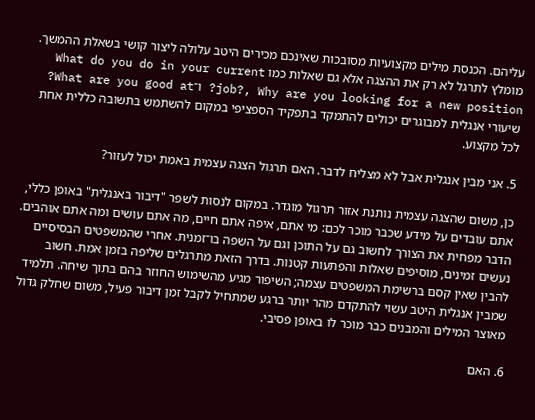עליהם. הכנסת מילים מקצועיות מסובכות שאינכם מכירים היטב עלולה ליצור קושי בשאלת ההמשך. מומלץ לתרגל לא רק את ההצגה אלא גם שאלות כמו What do you do in your current job?, Why are you looking for a new position? ו־What are you good at? שיעורי אנגלית למבוגרים יכולים להתמקד בתפקיד הספציפי במקום להשתמש בתשובה כללית אחת לכל מקצוע.

5. אני מבין אנגלית אבל לא מצליח לדבר. האם תרגול הצגה עצמית באמת יכול לעזור?

כן, משום שהצגה עצמית נותנת אזור תרגול מוגדר. במקום לנסות לשפר "דיבור באנגלית" באופן כללי, אתם עובדים על מידע שכבר מוכר לכם: מי אתם, איפה אתם חיים, מה אתם עושים ומה אתם אוהבים. הדבר מפחית את הצורך לחשוב גם על התוכן וגם על השפה בו־זמנית. אחרי שהמשפטים הבסיסיים נעשים זמינים, מוסיפים שאלות והפתעות קטנות. בדרך הזאת מתרגלים שליפה בזמן אמת. חשוב להבין שאין קסם ברשימת המשפטים עצמה; השיפור מגיע מהשימוש החוזר בהם בתוך שיחה. תלמיד שמבין אנגלית היטב עשוי להתקדם מהר יותר ברגע שמתחיל לקבל זמן דיבור פעיל, משום שחלק גדול מאוצר המילים והמבנים כבר מוכר לו באופן פסיבי.

6. האם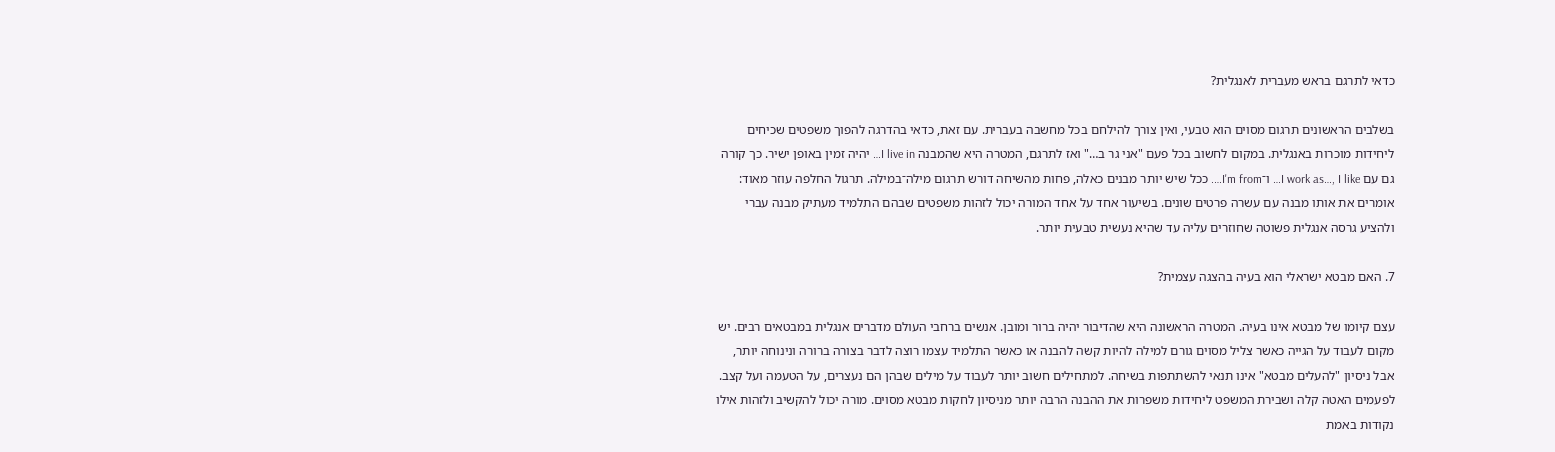כדאי לתרגם בראש מעברית לאנגלית?

בשלבים הראשונים תרגום מסוים הוא טבעי, ואין צורך להילחם בכל מחשבה בעברית. עם זאת, כדאי בהדרגה להפוך משפטים שכיחים ליחידות מוכרות באנגלית. במקום לחשוב בכל פעם "אני גר ב…" ואז לתרגם, המטרה היא שהמבנה I live in… יהיה זמין באופן ישיר. כך קורה גם עם I work as…, I like… ו־I'm from…. ככל שיש יותר מבנים כאלה, פחות מהשיחה דורש תרגום מילה־במילה. תרגול החלפה עוזר מאוד: אומרים את אותו מבנה עם עשרה פרטים שונים. בשיעור אחד על אחד המורה יכול לזהות משפטים שבהם התלמיד מעתיק מבנה עברי ולהציע גרסה אנגלית פשוטה שחוזרים עליה עד שהיא נעשית טבעית יותר.

7. האם מבטא ישראלי הוא בעיה בהצגה עצמית?

עצם קיומו של מבטא אינו בעיה. המטרה הראשונה היא שהדיבור יהיה ברור ומובן. אנשים ברחבי העולם מדברים אנגלית במבטאים רבים. יש מקום לעבוד על הגייה כאשר צליל מסוים גורם למילה להיות קשה להבנה או כאשר התלמיד עצמו רוצה לדבר בצורה ברורה ונינוחה יותר, אבל ניסיון "להעלים מבטא" אינו תנאי להשתתפות בשיחה. למתחילים חשוב יותר לעבוד על מילים שבהן הם נעצרים, על הטעמה ועל קצב. לפעמים האטה קלה ושבירת המשפט ליחידות משפרות את ההבנה הרבה יותר מניסיון לחקות מבטא מסוים. מורה יכול להקשיב ולזהות אילו נקודות באמת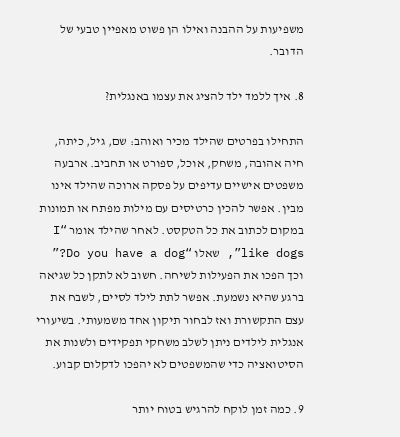משפיעות על ההבנה ואילו הן פשוט מאפיין טבעי של הדובר.

8. איך ללמד ילד להציג את עצמו באנגלית?

התחילו בפרטים שהילד מכיר ואוהב: שם, גיל, כיתה, חיה אהובה, משחק, אוכל, ספורט או תחביב. ארבעה משפטים אישיים עדיפים על פסקה ארוכה שהילד אינו מבין. אפשר להכין כרטיסים עם מילות מפתח או תמונות במקום לכתוב את כל הטקסט. לאחר שהילד אומר “I like dogs”, שאלו “Do you have a dog?” וכך הפכו את הפעילות לשיחה. חשוב לא לתקן כל שגיאה ברגע שהיא נשמעת. אפשר לתת לילד לסיים, לשבח את עצם התקשורת ואז לבחור תיקון אחד משמעותי. בשיעורי אנגלית לילדים ניתן לשלב משחקי תפקידים ולשנות את הסיטואציה כדי שהמשפטים לא יהפכו לדקלום קבוע.

9. כמה זמן לוקח להרגיש בטוח יותר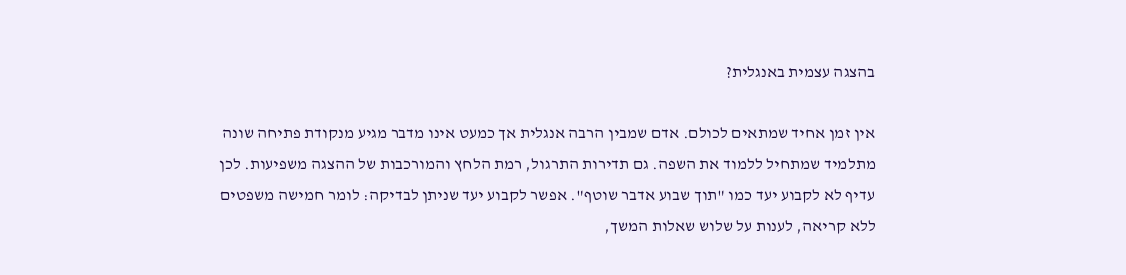בהצגה עצמית באנגלית?

אין זמן אחיד שמתאים לכולם. אדם שמבין הרבה אנגלית אך כמעט אינו מדבר מגיע מנקודת פתיחה שונה מתלמיד שמתחיל ללמוד את השפה. גם תדירות התרגול, רמת הלחץ והמורכבות של ההצגה משפיעות. לכן עדיף לא לקבוע יעד כמו "תוך שבוע אדבר שוטף". אפשר לקבוע יעד שניתן לבדיקה: לומר חמישה משפטים ללא קריאה, לענות על שלוש שאלות המשך,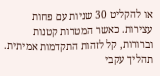או להקליט 30 שניות עם פחות עצירות. כאשר המטרות קטנות וברורות, קל לזהות התקדמות אמיתית. תהליך עקבי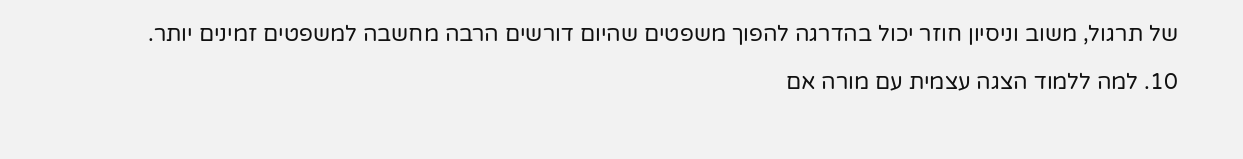של תרגול, משוב וניסיון חוזר יכול בהדרגה להפוך משפטים שהיום דורשים הרבה מחשבה למשפטים זמינים יותר.

10. למה ללמוד הצגה עצמית עם מורה אם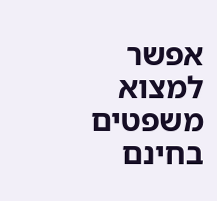אפשר למצוא משפטים בחינם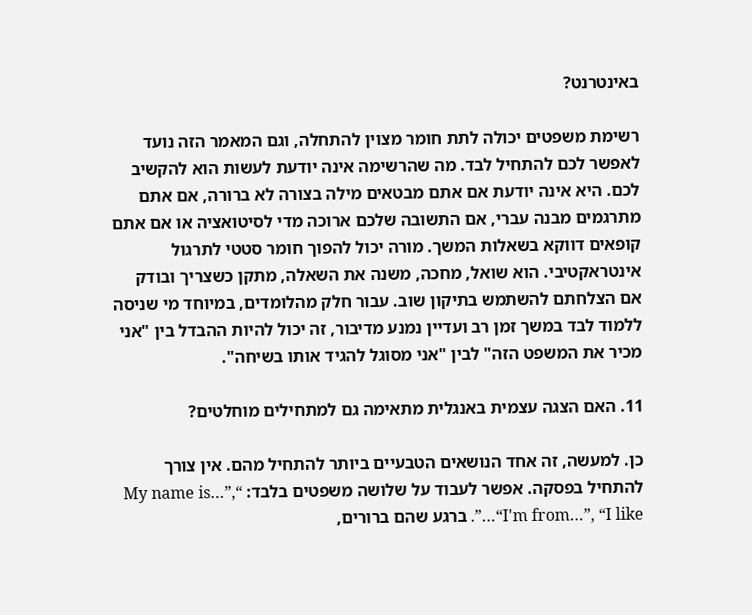באינטרנט?

רשימת משפטים יכולה לתת חומר מצוין להתחלה, וגם המאמר הזה נועד לאפשר לכם להתחיל לבד. מה שהרשימה אינה יודעת לעשות הוא להקשיב לכם. היא אינה יודעת אם אתם מבטאים מילה בצורה לא ברורה, אם אתם מתרגמים מבנה עברי, אם התשובה שלכם ארוכה מדי לסיטואציה או אם אתם קופאים דווקא בשאלות המשך. מורה יכול להפוך חומר סטטי לתרגול אינטראקטיבי. הוא שואל, מחכה, משנה את השאלה, מתקן כשצריך ובודק אם הצלחתם להשתמש בתיקון שוב. עבור חלק מהלומדים, במיוחד מי שניסה ללמוד לבד במשך זמן רב ועדיין נמנע מדיבור, זה יכול להיות ההבדל בין "אני מכיר את המשפט הזה" לבין "אני מסוגל להגיד אותו בשיחה".

11. האם הצגה עצמית באנגלית מתאימה גם למתחילים מוחלטים?

כן. למעשה, זה אחד הנושאים הטבעיים ביותר להתחיל מהם. אין צורך להתחיל בפסקה. אפשר לעבוד על שלושה משפטים בלבד: “My name is…”, “I'm from…”, “I like…”. ברגע שהם ברורים,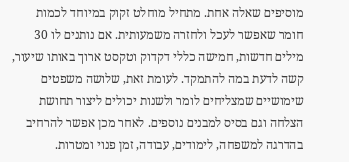מוסיפים שאלה אחת. מתחיל מוחלט זקוק במיוחד לכמות חומר שאפשר לעכל ולחזרה משמעותית. אם נותנים לו 30 מילים חדשות, חמישה כללי דקדוק וטקסט ארוך באותו שיעור, קשה לדעת במה להתמקד. לעומת זאת, שלושה משפטים שימושיים שמצליחים לומר ולשנות יכולים ליצור תחושת הצלחה וגם בסיס למבנים נוספים. לאחר מכן אפשר להרחיב בהדרגה למשפחה, לימודים, עבודה, זמן פנוי ומטרות.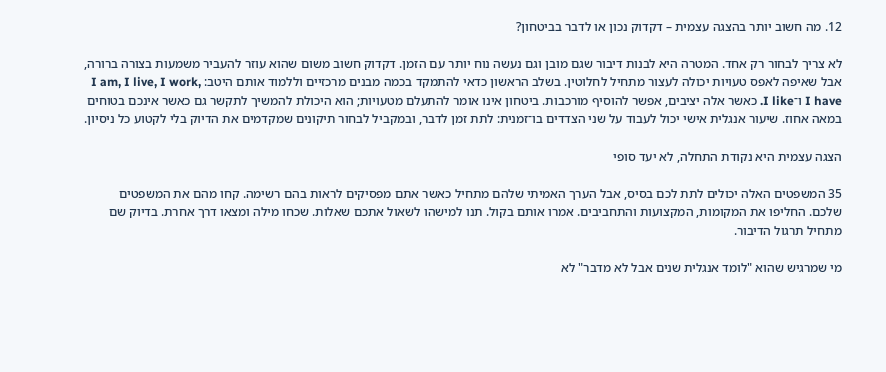12. מה חשוב יותר בהצגה עצמית – דקדוק נכון או לדבר בביטחון?

לא צריך לבחור רק אחד. המטרה היא לבנות דיבור שגם מובן וגם נעשה נוח יותר עם הזמן. דקדוק חשוב משום שהוא עוזר להעביר משמעות בצורה ברורה, אבל שאיפה לאפס טעויות יכולה לעצור מתחיל לחלוטין. בשלב הראשון כדאי להתמקד בכמה מבנים מרכזיים וללמוד אותם היטב: I am, I live, I work, I have ו־I like. כאשר אלה יציבים, אפשר להוסיף מורכבות. ביטחון אינו אומר להתעלם מטעויות; הוא היכולת להמשיך לתקשר גם כאשר אינכם בטוחים במאה אחוז. שיעור אנגלית אישי יכול לעבוד על שני הצדדים בו־זמנית: לתת זמן לדבר, ובמקביל לבחור תיקונים שמקדמים את הדיוק בלי לקטוע כל ניסיון.

הצגה עצמית היא נקודת התחלה, לא יעד סופי

35 המשפטים האלה יכולים לתת לכם בסיס, אבל הערך האמיתי שלהם מתחיל כאשר אתם מפסיקים לראות בהם רשימה. קחו מהם את המשפטים שלכם. החליפו את המקומות, המקצועות והתחביבים. אמרו אותם בקול. תנו למישהו לשאול אתכם שאלות. שכחו מילה ומצאו דרך אחרת. בדיוק שם מתחיל תרגול הדיבור.

מי שמרגיש שהוא "לומד אנגלית שנים אבל לא מדבר" לא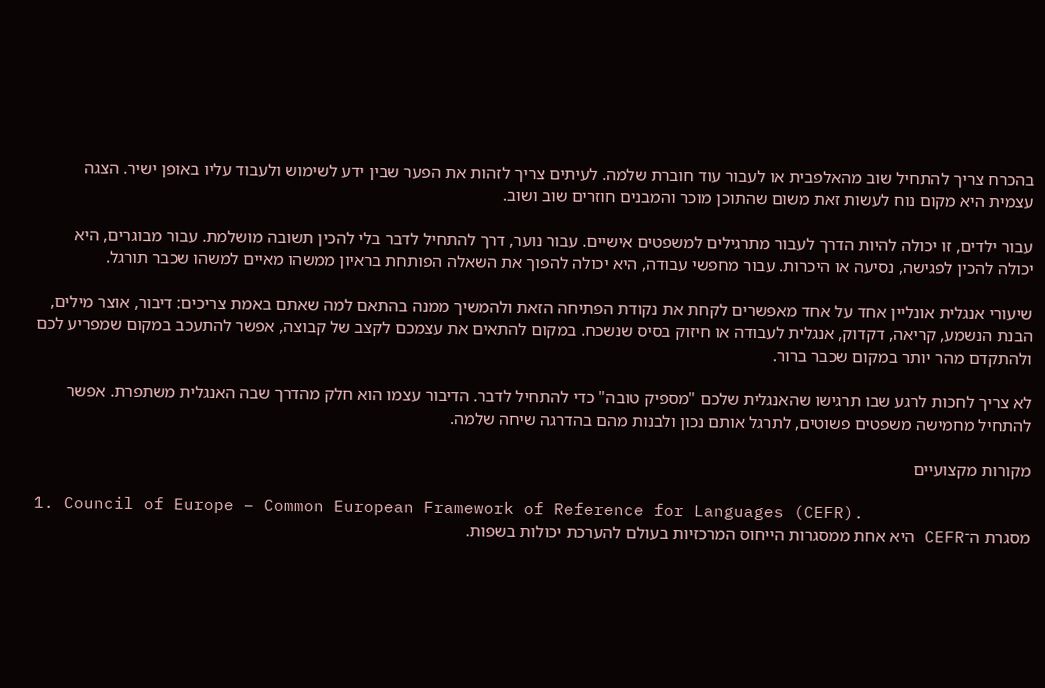בהכרח צריך להתחיל שוב מהאלפבית או לעבור עוד חוברת שלמה. לעיתים צריך לזהות את הפער שבין ידע לשימוש ולעבוד עליו באופן ישיר. הצגה עצמית היא מקום נוח לעשות זאת משום שהתוכן מוכר והמבנים חוזרים שוב ושוב.

עבור ילדים, זו יכולה להיות הדרך לעבור מתרגילים למשפטים אישיים. עבור נוער, דרך להתחיל לדבר בלי להכין תשובה מושלמת. עבור מבוגרים, היא יכולה להכין לפגישה, נסיעה או היכרות. עבור מחפשי עבודה, היא יכולה להפוך את השאלה הפותחת בראיון ממשהו מאיים למשהו שכבר תורגל.

שיעורי אנגלית אונליין אחד על אחד מאפשרים לקחת את נקודת הפתיחה הזאת ולהמשיך ממנה בהתאם למה שאתם באמת צריכים: דיבור, אוצר מילים, הבנת הנשמע, קריאה, דקדוק, אנגלית לעבודה או חיזוק בסיס שנשכח. במקום להתאים את עצמכם לקצב של קבוצה, אפשר להתעכב במקום שמפריע לכם ולהתקדם מהר יותר במקום שכבר ברור.

לא צריך לחכות לרגע שבו תרגישו שהאנגלית שלכם "מספיק טובה" כדי להתחיל לדבר. הדיבור עצמו הוא חלק מהדרך שבה האנגלית משתפרת. אפשר להתחיל מחמישה משפטים פשוטים, לתרגל אותם נכון ולבנות מהם בהדרגה שיחה שלמה.

מקורות מקצועיים

1. Council of Europe – Common European Framework of Reference for Languages (CEFR).
מסגרת ה־CEFR היא אחת ממסגרות הייחוס המרכזיות בעולם להערכת יכולות בשפות.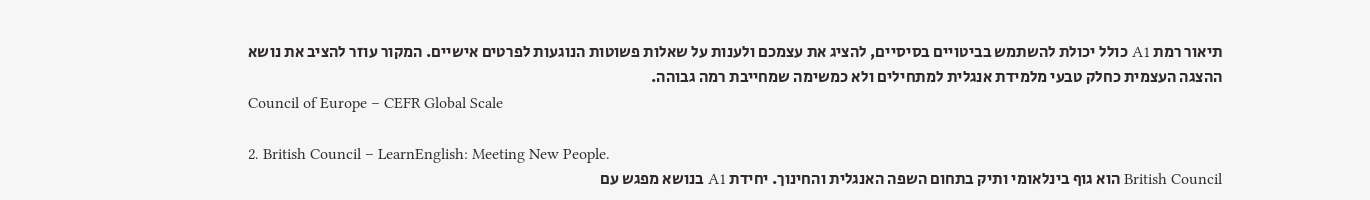תיאור רמת A1 כולל יכולת להשתמש בביטויים בסיסיים, להציג את עצמכם ולענות על שאלות פשוטות הנוגעות לפרטים אישיים. המקור עוזר להציב את נושא ההצגה העצמית כחלק טבעי מלמידת אנגלית למתחילים ולא כמשימה שמחייבת רמה גבוהה.
Council of Europe – CEFR Global Scale

2. British Council – LearnEnglish: Meeting New People.
British Council הוא גוף בינלאומי ותיק בתחום השפה האנגלית והחינוך. יחידת A1 בנושא מפגש עם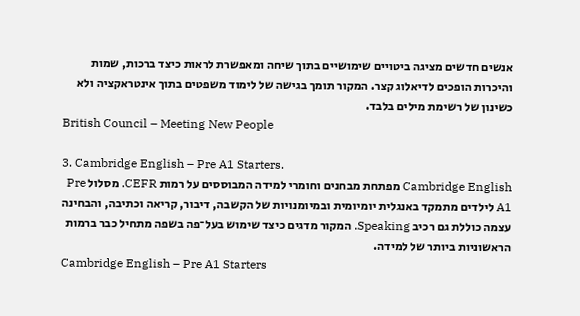אנשים חדשים מציגה ביטויים שימושיים בתוך שיחה ומאפשרת לראות כיצד ברכות, שמות והיכרות הופכים לדיאלוג קצר. המקור תומך בגישה של לימוד משפטים בתוך אינטראקציה ולא כשינון של רשימת מילים בלבד.
British Council – Meeting New People

3. Cambridge English – Pre A1 Starters.
Cambridge English מפתחת מבחנים וחומרי למידה המבוססים על רמות CEFR. מסלול Pre A1 לילדים מתמקד באנגלית יומיומית ובמיומנויות של הקשבה, דיבור, קריאה וכתיבה, והבחינה עצמה כוללת גם רכיב Speaking. המקור מדגים כיצד שימוש בעל־פה בשפה מתחיל כבר ברמות הראשוניות ביותר של למידה.
Cambridge English – Pre A1 Starters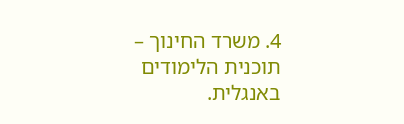4. משרד החינוך – תוכנית הלימודים באנגלית.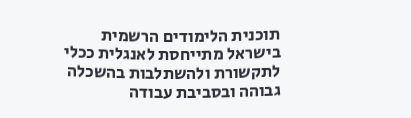תוכנית הלימודים הרשמית בישראל מתייחסת לאנגלית ככלי לתקשורת ולהשתלבות בהשכלה גבוהה ובסביבת עבודה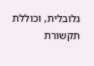גלובלית, וכוללת תקשורת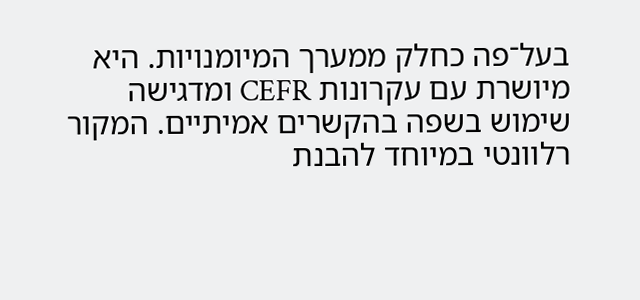בעל־פה כחלק ממערך המיומנויות. היא מיושרת עם עקרונות CEFR ומדגישה שימוש בשפה בהקשרים אמיתיים. המקור רלוונטי במיוחד להבנת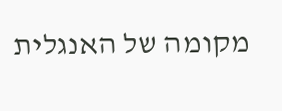מקומה של האנגלית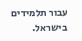עבור תלמידים בישראל.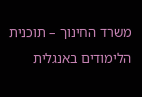משרד החינוך – תוכנית הלימודים באנגלית